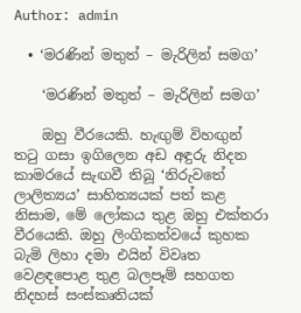Author: admin

  • ‘මරණින් මතුත් – මැරිලින් සමග’

    ‘මරණින් මතුත් – මැරිලින් සමග’

    ඔහු වීරයෙකි. හැඟුම් විහඟුන් තටු ගසා ඉගිලෙන අඩ අඳුරු නිදන කාමරයේ සැඟවී තිබූ ‘නිරුවතේ ලාලිත්‍යය’ සාහිත්‍යයක් පත් කළ නිසාම, මේ ලෝකය තුළ ඔහු එක්තරා වීරයෙකි. ඔහු ලිංගිකත්වයේ කුහක බැමි ලිහා දමා එයින් විවෘත වෙළඳපොළ තුළ බලපෑම් සහගත නිදහස් සංස්කෘතියක්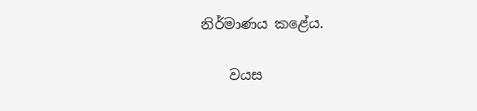නිර්මාණය කළේය.

    වයස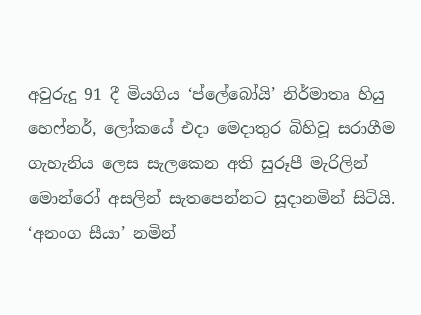අවුරුදු 91 දී මියගිය ‘ප්ලේබෝයි’ නිර්මාතෘ හියු හෙෆ්නර්, ලෝකයේ එදා මෙදාතුර බිහිවූ සරාගීම ගැහැනිය ලෙස සැලකෙන අති සුරූපී මැරිලින් මොන්රෝ අසලින් සැතපෙන්නට සූදානමින් සිටියි. ‘අනංග සීයා’ නමින්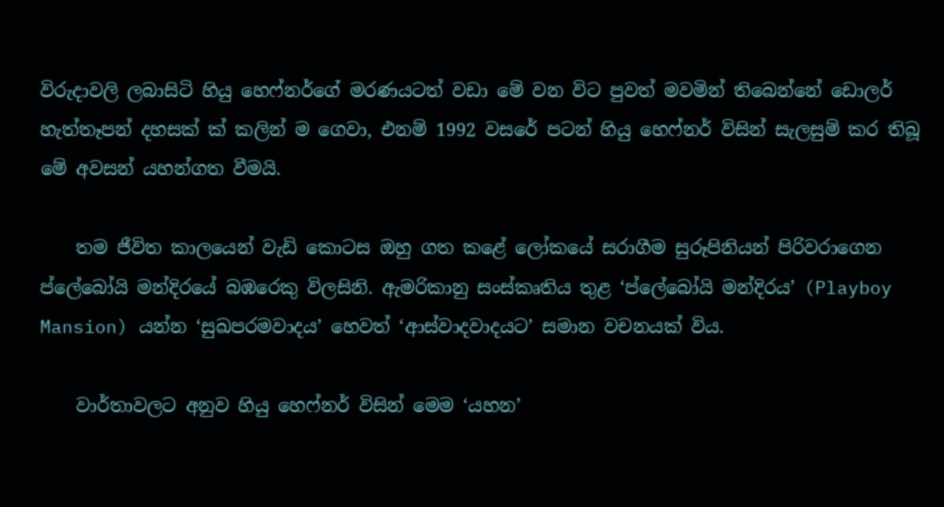විරුදාවලි ලබාසිටි හියු හෙෆ්නර්ගේ මරණයටත් වඩා මේ වන විට පුවත් මවමින් තිබෙන්නේ ඩොලර් හැත්තෑපන් දහසක් ක් කලින් ම ගෙවා, එනම් 1992 වසරේ පටන් හියු හෙෆ්නර් විසින් සැලසුම් කර තිබූ මේ අවසන් යහන්ගත වීමයි.

    තම ජීවිත කාලයෙන් වැඩි කොටස ඔහු ගත කළේ ලෝකයේ සරාගීම සුරූපිනියන් පිරිවරාගෙන ප්ලේබෝයි මන්දිරයේ බඹරෙකු විලසිනි. ඇමරිකානු සංස්කෘතිය තුළ ‘ප්ලේබෝයි මන්දිරය’ (Playboy Mansion) යන්න ‘සුඛපරමවාදය’ හෙවත් ‘ආස්වාදවාදයට’ සමාන වචනයක් විය.

    වාර්තාවලට අනුව හියු හෙෆ්නර් විසින් මෙම ‘යහන’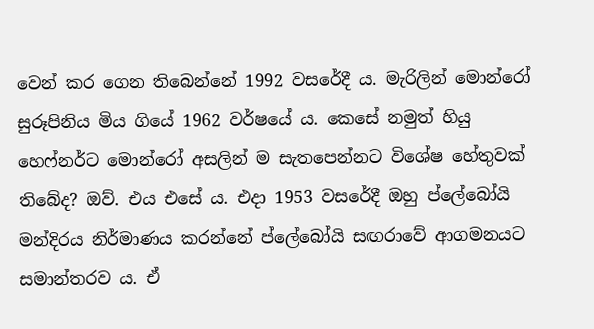වෙන් කර ගෙන තිබෙන්නේ 1992 වසරේදී ය. මැරිලින් මොන්රෝ සුරූපිනිය මිය ගියේ 1962 වර්ෂයේ ය. කෙසේ නමුත් හියු හෙෆ්නර්ට මොන්රෝ අසලින් ම සැතපෙන්නට විශේෂ හේතුවක් තිබේද? ඔව්. එය එසේ ය. එදා 1953 වසරේදී ඔහු ප්ලේබෝයි මන්දිරය නිර්මාණය කරන්නේ ප්ලේබෝයි සඟරාවේ ආගමනයට සමාන්තරව ය. ඒ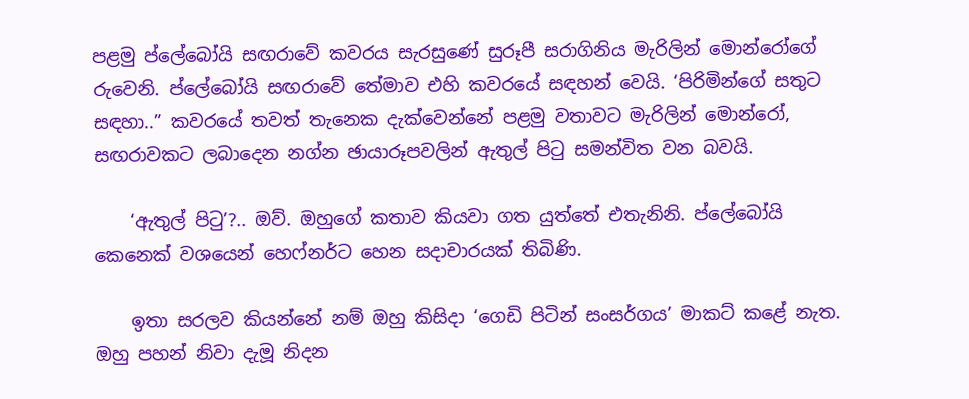පළමු ප්ලේබෝයි සඟරාවේ කවරය සැරසුණේ සුරූපී සරාගිනිය මැරිලින් මොන්රෝගේ රුවෙනි. ප්ලේබෝයි සඟරාවේ තේමාව එහි කවරයේ සඳහන් වෙයි. ‘පිරිමින්ගේ සතුට සඳහා..” කවරයේ තවත් තැනෙක දැක්වෙන්නේ පළමු වතාවට මැරිලින් මොන්රෝ, සඟරාවකට ලබාදෙන නග්න ඡායාරූපවලින් ඇතුල් පිටු සමන්විත වන බවයි.

    ‘ඇතුල් පිටු’?.. ඔව්. ඔහුගේ කතාව කියවා ගත යුත්තේ එතැනිනි. ප්ලේබෝයි කෙනෙක් වශයෙන් හෙෆ්නර්ට හෙන සදාචාරයක් තිබිණි.

    ඉතා සරලව කියන්නේ නම් ඔහු කිසිදා ‘ගෙඩි පිටින් සංසර්ගය’ මාකට් කළේ නැත. ඔහු පහන් නිවා දැමූ නිදන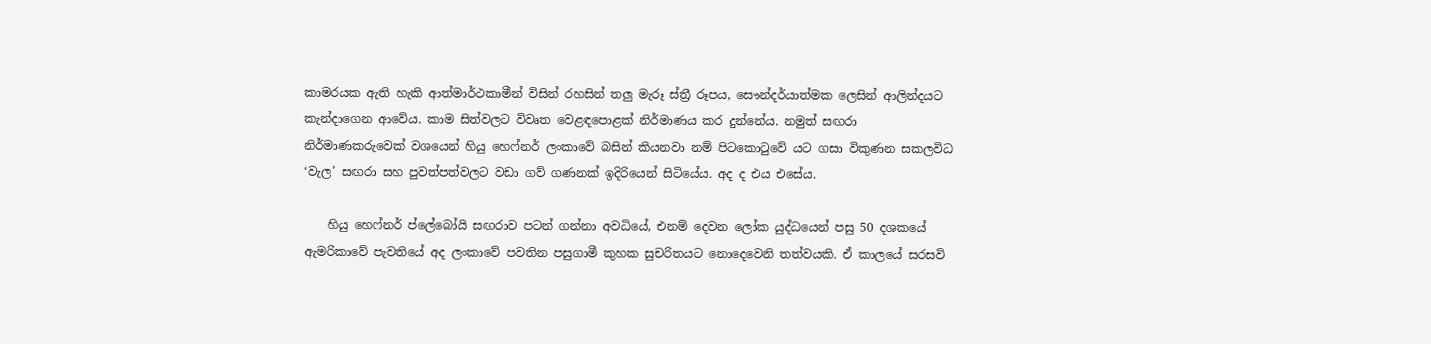කාමරයක ඇති හැකි ආත්මාර්ථකාමීන් විසින් රහසින් තලු මැරූ ස්ත්‍රී රූපය, සෞන්දර්යාත්මක ලෙසින් ආලින්දයට කැන්දාගෙන ආවේය. කාම සිත්වලට විවෘත වෙළඳපොළක් නිර්මාණය කර දුන්නේය. නමුත් සඟරා නිර්මාණකරුවෙක් වශයෙන් හියු හෙෆ්නර් ලංකාවේ බසින් කියනවා නම් පිටකොටුවේ යට ගසා විකුණන සකලවිධ ‘වැල’ සඟරා සහ පුවත්පත්වලට වඩා ගව් ගණනක් ඉදිරියෙන් සිටියේය. අද ද එය එසේය.

    හියු හෙෆ්නර් ප්ලේබෝයි සඟරාව පටන් ගන්නා අවධියේ, එනම් දෙවන ලෝක යුද්ධයෙන් පසු 50 දශකයේ ඇමරිකාවේ පැවතියේ අද ලංකාවේ පවතින පසුගාමී කුහක සුචරිතයට නොදෙවෙනි තත්වයකි. ඒ කාලයේ සරසවි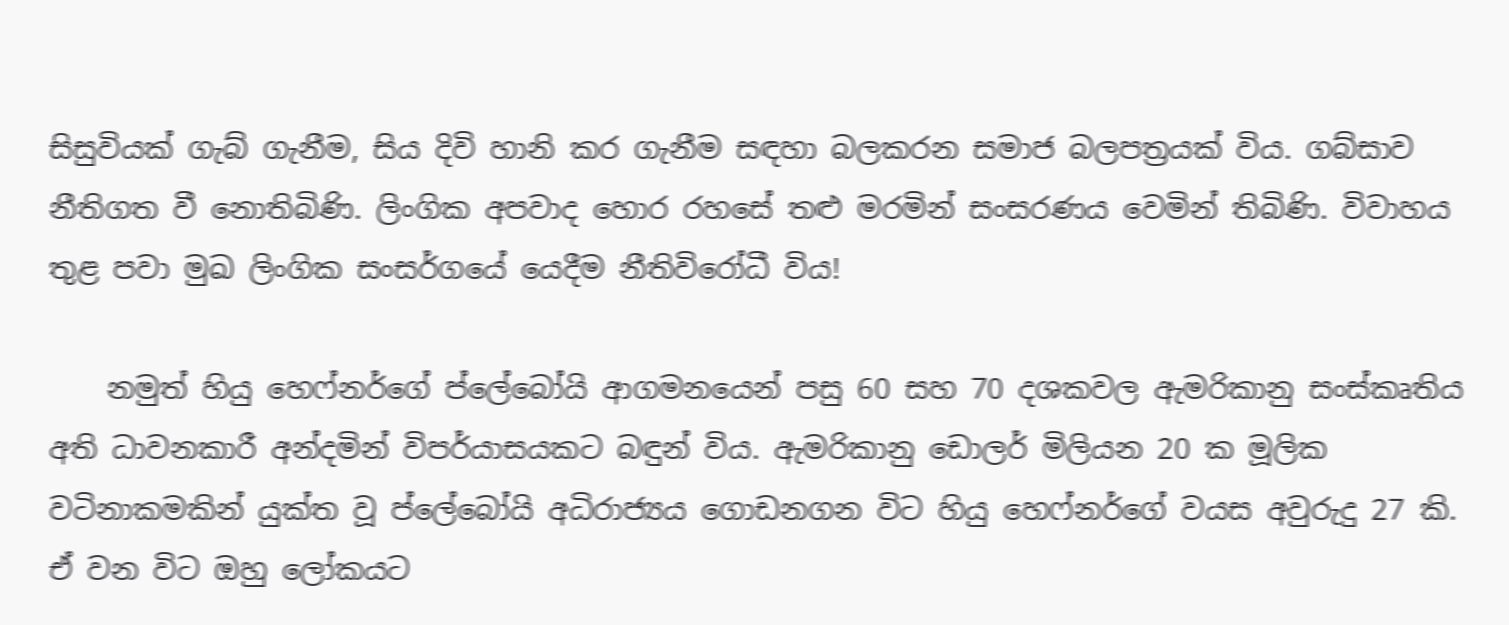සිසුවියක් ගැබ් ගැනීම, සිය දිවි හානි කර ගැනීම සඳහා බලකරන සමාජ බලපත්‍රයක් විය. ගබ්සාව නීතිගත වී නොතිබිණි. ලිංගික අපවාද හොර රහසේ තළු මරමින් සංසරණය වෙමින් තිබිණි. විවාහය තුළ පවා මුඛ ලිංගික සංසර්ගයේ යෙදීම නීතිවිරෝධී විය!

    නමුත් හියු හෙෆ්නර්ගේ ප්ලේබෝයි ආගමනයෙන් පසු 60 සහ 70 දශකවල ඇමරිකානු සංස්කෘතිය අති ධාවනකාරී අන්දමින් විපර්යාසයකට බඳුන් විය. ඇමරිකානු ඩොලර් මිලියන 20 ක මූලික වටිනාකමකින් යුක්ත වූ ප්ලේබෝයි අධිරාජ්‍යය ගොඩනගන විට හියු හෙෆ්නර්ගේ වයස අවුරුදු 27 කි. ඒ වන විට ඔහු ලෝකයට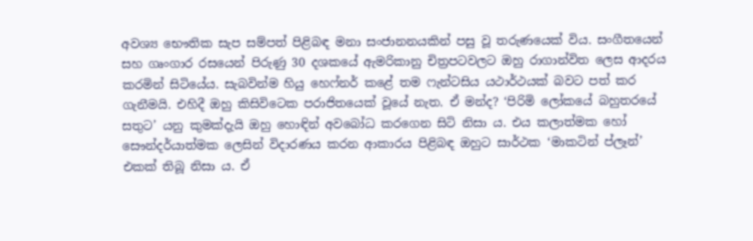අවශ්‍ය භෞතික සැප සම්පත් පිළිබඳ මනා සංජානනයකින් පසු වූ තරුණයෙක් විය. සංගීතයෙන් සහ ගෘංගාර රසයෙන් පිරුණු 30 දශකයේ ඇමරිකානු චිත්‍රපටවලට ඔහු රාගාන්විත ලෙස ආදරය කරමින් සිටියේය. සැබවින්ම හියු හෙෆ්නර් කළේ තම ෆැන්ටසිය යථාර්ථයක් බවට පත් කර ගැනීමයි. එහිදී ඔහු කිසිවිටෙක පරාජිතයෙක් වූයේ නැත. ඒ මන්ද? ‘පිරිමි ලෝකයේ බහුතරයේ සතුට’ යනු කුමක්දැයි ඔහු හොඳින් අවබෝධ කරගෙන සිටි නිසා ය. එය කලාත්මක හෝ සෞන්දර්යාත්මක ලෙසින් විදාරණය කරන ආකාරය පිළිබඳ ඔහුට සාර්ථක ‘මාකටින් ප්ලෑන්’ එකක් තිබූ නිසා ය. ඒ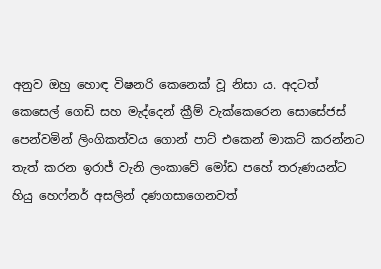අනුව ඔහු හොඳ විෂනරි කෙනෙක් වූ නිසා ය. අදටත් කෙසෙල් ගෙඩි සහ මැද්දෙන් ක්‍රීම් වැක්කෙරෙන සොසේජස් පෙන්වමින් ලිංගිකත්වය ගොන් පාට් එකෙන් මාකට් කරන්නට තැත් කරන ඉරාජ් වැනි ලංකාවේ මෝඩ පහේ තරුණයන්ට හියු හෙෆ්නර් අසලින් දණගසාගෙනවත්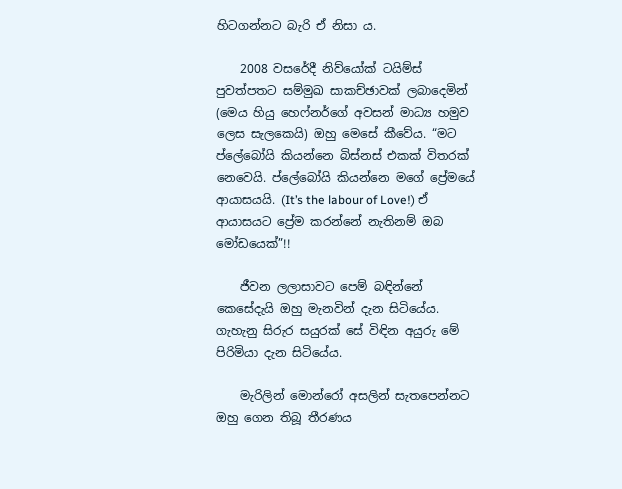හිටගන්නට බැරි ඒ නිසා ය.

    2008 වසරේදී නිව්යෝක් ටයිම්ස් පුවත්පතට සම්මුඛ සාකච්ඡාවක් ලබාදෙමින් (මෙය හියු හෙෆ්නර්ගේ අවසන් මාධ්‍ය හමුව ලෙස සැලකෙයි) ඔහු මෙසේ කීවේය. “මට ප්ලේබෝයි කියන්නෙ බිස්නස් එකක් විතරක් නෙවෙයි. ප්ලේබෝයි කියන්නෙ මගේ ප්‍රේමයේ ආයාසයයි. (It’s the labour of Love!) ඒ ආයාසයට ප්‍රේම කරන්නේ නැතිනම් ඔබ මෝඩයෙක්”!!

    ජීවන ලලාසාවට පෙම් බඳින්නේ කෙසේදැයි ඔහු මැනවින් දැන සිටියේය. ගැහැනු සිරුර සයුරක් සේ විඳින අයුරු මේ පිරිමියා දැන සිටියේය.

    මැරිලින් මොන්රෝ අසලින් සැතපෙන්නට ඔහු ගෙන තිබූ තීරණය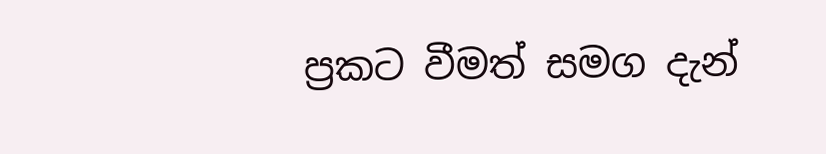ප්‍රකට වීමත් සමග දැන්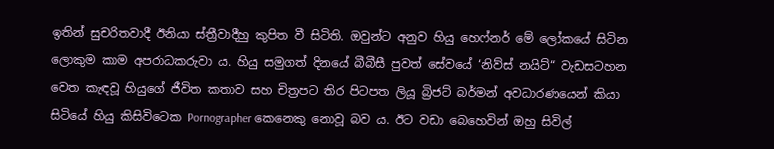ඉතින් සුචරිතවාදී ඊනියා ස්ත්‍රීවාදීහු කුපිත වී සිටිති. ඔවුන්ට අනුව හියු හෙෆ්නර් මේ ලෝකයේ සිටින ලොකුම කාම අපරාධකරුවා ය. හියු සමුගත් දිනයේ බීබීසී පුවත් සේවයේ ‘නිව්ස් නයිට්“ වැඩසටහන වෙත කැඳවූ හියුගේ ජීවිත කතාව සහ චිත්‍රපට තිර පිටපත ලියූ බ්‍රිජට් බර්මන් අවධාරණයෙන් කියා සිටියේ හියු කිසිවිටෙක Pornographer කෙනෙකු නොවූ බව ය. ඊට වඩා බෙහෙවින් ඔහු සිවිල්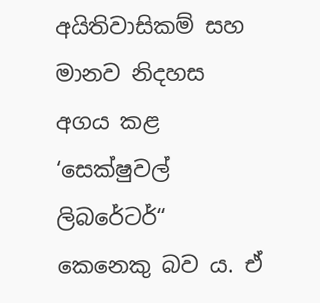අයිතිවාසිකම් සහ මානව නිදහස අගය කළ ‘සෙක්ෂුවල් ලිබරේටර්“ කෙනෙකු බව ය. ඒ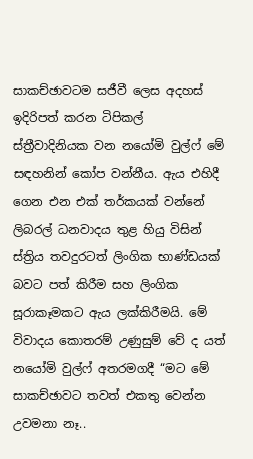සාකච්ඡාවටම සජීවී ලෙස අදහස් ඉදිරිපත් කරන ටිපිකල් ස්ත්‍රීවාදිනියක වන නයෝමි වුල්ෆ් මේ සඳහනින් කෝප වන්නීය. ඇය එහිදී ගෙන එන එක් තර්කයක් වන්නේ ලිබරල් ධනවාදය තුළ හියු විසින් ස්ත්‍රිය තවදුරටත් ලිංගික භාණ්ඩයක් බවට පත් කිරීම සහ ලිංගික සූරාකෑමකට ඇය ලක්කිරීමයි. මේ විවාදය කොතරම් උණුසුම් වේ ද යත් නයෝමි වුල්ෆ් අතරමගදී “මට මේ සාකච්ඡාවට තවත් එකතු වෙන්න උවමනා නෑ..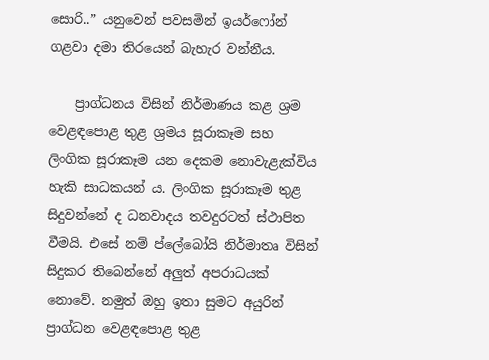සොරි..” යනුවෙන් පවසමින් ඉයර්ෆෝන් ගළවා දමා තිරයෙන් බැහැර වන්නීය.

    ප්‍රාග්ධනය විසින් නිර්මාණය කළ ශ්‍රම වෙළඳපොළ තුළ ශ්‍රමය සූරාකෑම සහ ලිංගික සූරාකෑම යන දෙකම නොවැළැක්විය හැකි සාධකයන් ය. ලිංගික සූරාකෑම තුළ සිදුවන්නේ ද ධනවාදය තවදුරටත් ස්ථාපිත වීමයි. එසේ නම් ප්ලේබෝයි නිර්මාතෘ විසින් සිදුකර තිබෙන්නේ අලුත් අපරාධයක් නොවේ. නමුත් ඔහු ඉතා සුමට අයුරින් ප්‍රාග්ධන වෙළඳපොළ තුළ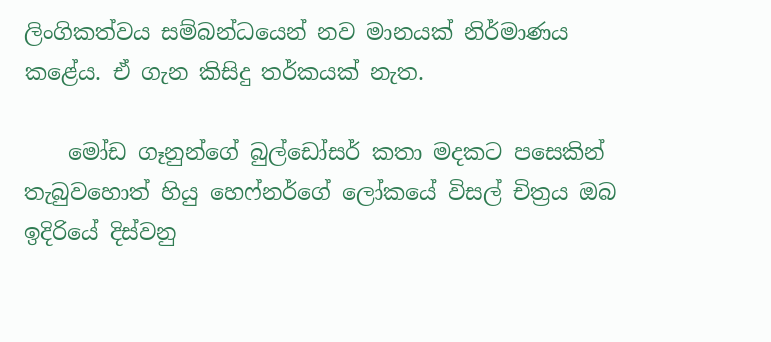ලිංගිකත්වය සම්බන්ධයෙන් නව මානයක් නිර්මාණය කළේය. ඒ ගැන කිසිදු තර්කයක් නැත.

    මෝඩ ගෑනුන්ගේ බුල්ඩෝසර් කතා මදකට පසෙකින් තැබුවහොත් හියු හෙෆ්නර්ගේ ලෝකයේ විසල් චිත්‍රය ඔබ ඉදිරියේ දිස්වනු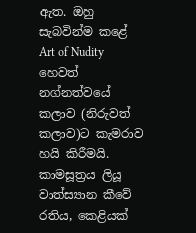ඇත. ඔහු සැබවින්ම කළේ Art of Nudity හෙවත් නග්නත්වයේ කලාව (නිරුවත් කලාව)ට කැමරාව හයි කිරීමයි. කාමසූත්‍රය ලියූ වාත්ස්‍යාන කීවේ රතිය, කෙළියක්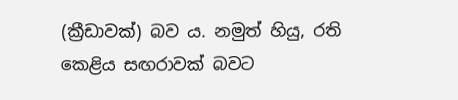(ක්‍රීඩාවක්) බව ය. නමුත් හියු, රති කෙළිය සඟරාවක් බවට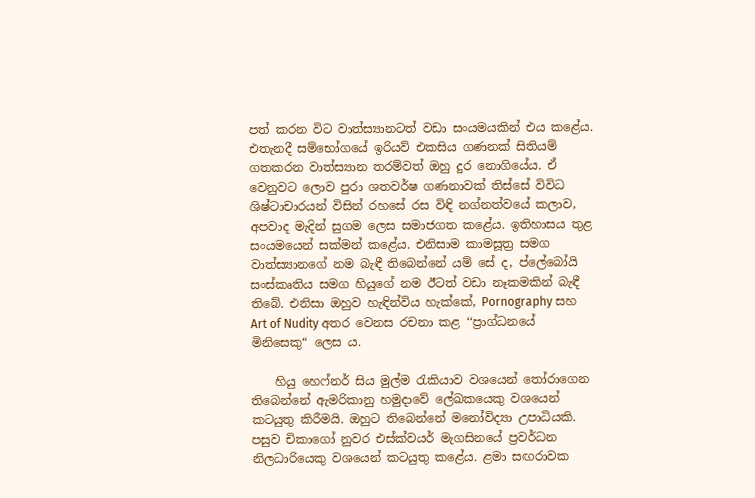පත් කරන විට වාත්ස්‍යානටත් වඩා සංයමයකින් එය කළේය. එතැනදී සම්භෝගයේ ඉරියව් එකසිය ගණනක් සිතියම් ගතකරන වාත්ස්‍යාන තරම්වත් ඔහු දුර නොගියේය. ඒ වෙනුවට ලොව පුරා ශතවර්ෂ ගණනාවක් තිස්සේ විවිධ ශිෂ්ටාචාරයන් විසින් රහසේ රස විඳි නග්නත්වයේ කලාව, අපවාද මැදින් සුගම ලෙස සමාජගත කළේය. ඉතිහාසය තුළ සංයමයෙන් සක්මන් කළේය. එනිසාම කාමසූත්‍ර සමග වාත්ස්‍යානගේ නම බැඳී තිබෙන්නේ යම් සේ ද, ප්ලේබෝයි සංස්කෘතිය සමග හියුගේ නම ඊටත් වඩා නෑකමකින් බැඳී තිබේ. එනිසා ඔහුව හැඳින්විය හැක්කේ, Pornography සහ Art of Nudity අතර වෙනස රචනා කළ ‘‘ප්‍රාග්ධනයේ මිනිසෙකු“ ලෙස ය.

    හියු හෙෆ්නර් සිය මුල්ම රැකියාව වශයෙන් තෝරාගෙන තිබෙන්නේ ඇමරිකානු හමුදාවේ ලේඛකයෙකු වශයෙන් කටයුතු කිරීමයි. ඔහුට තිබෙන්නේ මනෝවිද්‍යා උපාධියකි. පසුව චිකාගෝ නුවර එස්ක්වයර් මැගසිනයේ ප්‍රවර්ධන නිලධාරියෙකු වශයෙන් කටයුතු කළේය. ළමා සඟරාවක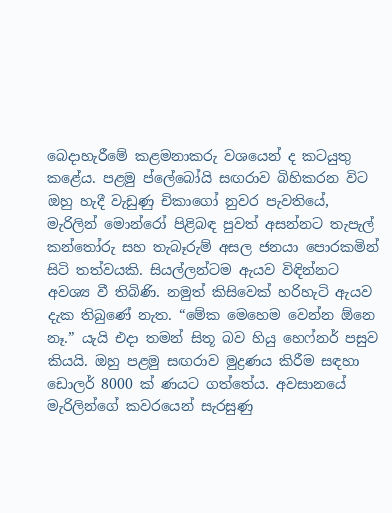බෙදාහැරීමේ කළමනාකරු වශයෙන් ද කටයුතු කළේය. පළමු ප්ලේබෝයි සඟරාව බිහිකරන විට ඔහු හැදී වැඩුණු චිකාගෝ නුවර පැවතියේ, මැරිලින් මොන්රෝ පිළිබඳ පුවත් අසන්නට තැපැල් කන්තෝරු සහ තැබෑරුම් අසල ජනයා පොරකමින් සිටි තත්වයකි. සියල්ලන්ටම ඇයව විඳින්නට අවශ්‍ය වී තිබිණි. නමුත් කිසිවෙක් හරිහැටි ඇයව දැක තිබුණේ නැත. “මේක මෙහෙම වෙන්න ඕනෙ නෑ.” යැයි එදා තමන් සිතූ බව හියු හෙෆ්නර් පසුව කියයි. ඔහු පළමු සඟරාව මුද්‍රණය කිරීම සඳහා ඩොලර් 8000 ක් ණයට ගත්තේය. අවසානයේ මැරිලින්ගේ කවරයෙන් සැරසුණු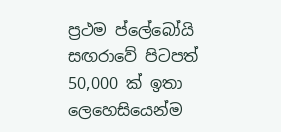ප්‍රථම ප්ලේබෝයි සඟරාවේ පිටපත් 50,000 ක් ඉතා ලෙහෙසියෙන්ම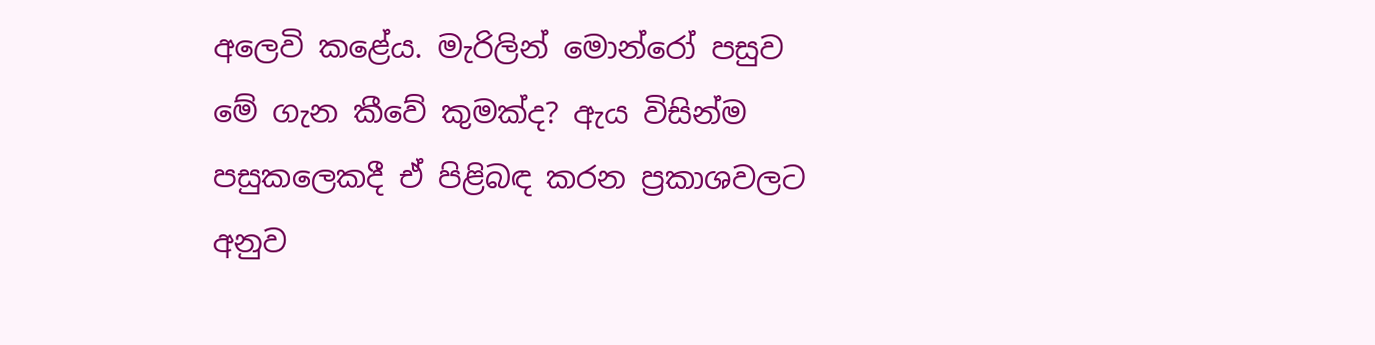අලෙවි කළේය. මැරිලින් මොන්රෝ පසුව මේ ගැන කීවේ කුමක්ද? ඇය විසින්ම පසුකලෙකදී ඒ පිළිබඳ කරන ප්‍රකාශවලට අනුව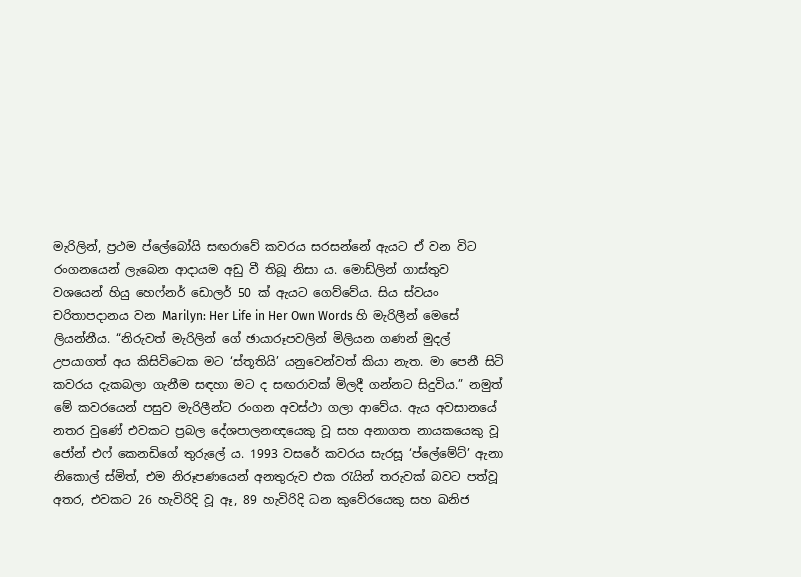මැරිලින්, ප්‍රථම ප්ලේබෝයි සඟරාවේ කවරය සරසන්නේ ඇයට ඒ වන විට රංගනයෙන් ලැබෙන ආදායම අඩු වී තිබූ නිසා ය. මොඩ්ලින් ගාස්තුව වශයෙන් හියු හෙෆ්නර් ඩොලර් 50 ක් ඇයට ගෙව්වේය. සිය ස්වයං චරිතාපදානය වන Marilyn: Her Life in Her Own Words හි මැරිලීන් මෙසේ ලියන්නීය. “නිරුවත් මැරිලින් ගේ ඡායාරූපවලින් මිලියන ගණන් මුදල් උපයාගත් අය කිසිවිටෙක මට ‘ස්තූතියි’ යනුවෙන්වත් කියා නැත. මා පෙනී සිටි කවරය දැකබලා ගැනීම සඳහා මට ද සඟරාවක් මිලදී ගන්නට සිදුවිය.” නමුත් මේ කවරයෙන් පසුව මැරිලීන්ට රංගන අවස්ථා ගලා ආවේය. ඇය අවසානයේ නතර වුණේ එවකට ප්‍රබල දේශපාලනඥයෙකු වූ සහ අනාගත නායකයෙකු වූ ජෝන් එෆ් කෙනඩිගේ තුරුලේ ය. 1993 වසරේ කවරය සැරසූ ‘ප්ලේමේට්’ ඇනා නිකොල් ස්මිත්, එම නිරූපණයෙන් අනතුරුව එක රැයින් තරුවක් බවට පත්වූ අතර, එවකට 26 හැවිරිදි වූ ඈ, 89 හැවිරිදි ධන කුවේරයෙකු සහ ඛනිජ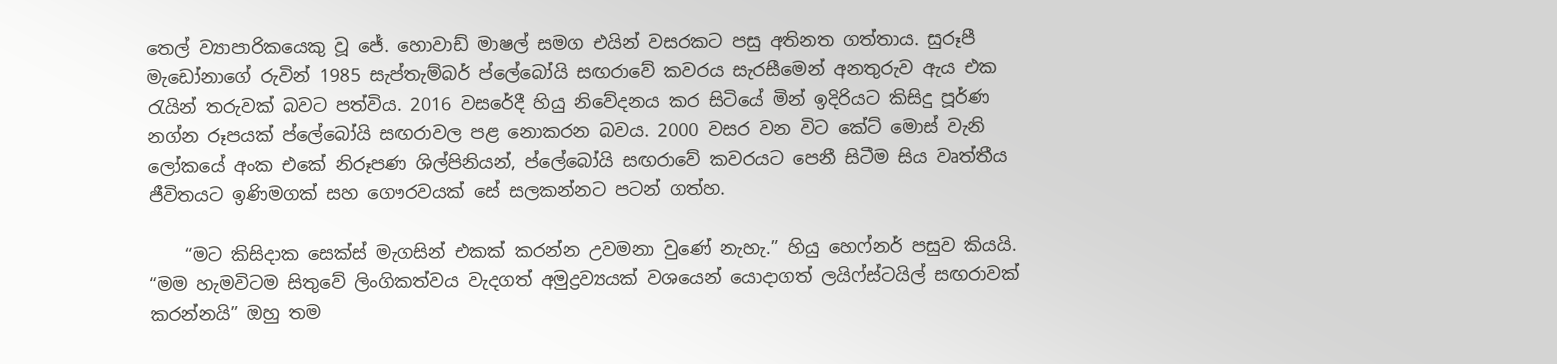තෙල් ව්‍යාපාරිකයෙකු වූ ජේ. හොවාඩ් මාෂල් සමග එයින් වසරකට පසු අතිනත ගත්තාය. සුරූපී මැඩෝනාගේ රුවින් 1985 සැප්තැම්බර් ප්ලේබෝයි සඟරාවේ කවරය සැරසීමෙන් අනතුරුව ඇය එක රැයින් තරුවක් බවට පත්විය. 2016 වසරේදී හියු නිවේදනය කර සිටියේ මින් ඉදිරියට කිසිදු පූර්ණ නග්න රූපයක් ප්ලේබෝයි සඟරාවල පළ නොකරන බවය. 2000 වසර වන විට කේට් මොස් වැනි ලෝකයේ අංක එකේ නිරූපණ ශිල්පිනියන්, ප්ලේබෝයි සඟරාවේ කවරයට පෙනී සිටීම සිය වෘත්තීය ජීවිතයට ඉණිමගක් සහ ගෞරවයක් සේ සලකන්නට පටන් ගත්හ.

    “මට කිසිදාක සෙක්ස් මැගසින් එකක් කරන්න උවමනා වුණේ නැහැ.” හියු හෙෆ්නර් පසුව කියයි. “මම හැමවිටම සිතුවේ ලිංගිකත්වය වැදගත් අමුද්‍රව්‍යයක් වශයෙන් යොදාගත් ලයිෆ්ස්ටයිල් සඟරාවක් කරන්නයි” ඔහු තම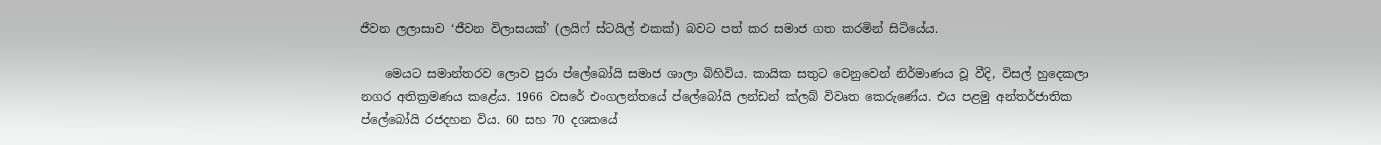ජීවන ලලාසාව ‘ජීවන විලාසයක්’ (ලයිෆ් ස්ටයිල් එකක්) බවට පත් කර සමාජ ගත කරමින් සිටියේය.

    මෙයට සමාන්තරව ලොව පුරා ප්ලේබෝයි සමාජ ශාලා බිහිවිය. කායික සතුට වෙනුවෙන් නිර්මාණය වූ වීදි, විසල් හුදෙකලා නගර අතික්‍රමණය කළේය. 1966 වසරේ එංගලන්තයේ ප්ලේබෝයි ලන්ඩන් ක්ලබ් විවෘත කෙරුණේය. එය පළමු අන්තර්ජාතික ප්ලේබෝයි රජදහන විය. 60 සහ 70 දශකයේ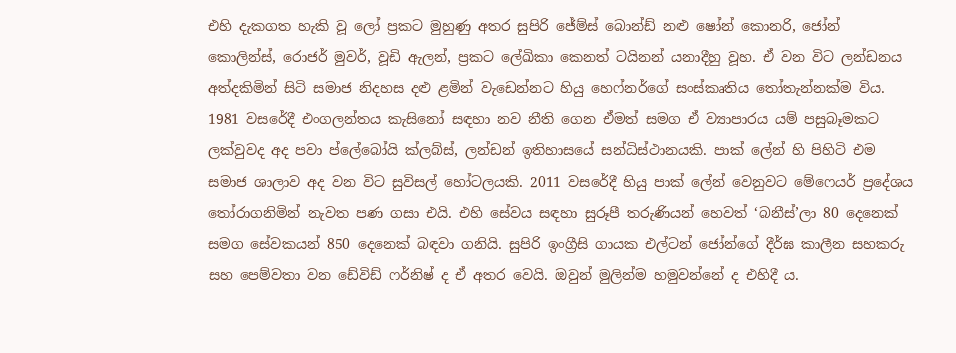එහි දැකගත හැකි වූ ලෝ ප්‍රකට මුහුණු අතර සුපිරි ජේම්ස් බොන්ඩ් නළු ෂෝන් කොනරි, ජෝන් කොලින්ස්, රොජර් මුවර්, වූඩි ඇලන්, ප්‍රකට ලේඛිකා කෙනත් ටයිනන් යනාදීහු වූහ. ඒ වන විට ලන්ඩනය අත්දකිමින් සිටි සමාජ නිදහස දළු ළමින් වැඩෙන්නට හියු හෙෆ්නර්ගේ සංස්කෘතිය තෝතැන්නක්ම විය. 1981 වසරේදී එංගලන්තය කැසිනෝ සඳහා නව නීති ගෙන ඒමත් සමග ඒ ව්‍යාපාරය යම් පසුබෑමකට ලක්වුවද අද පවා ප්ලේබෝයි ක්ලබ්ස්, ලන්ඩන් ඉතිහාසයේ සන්ධිස්ථානයකි. පාක් ලේන් හි පිහිටි එම සමාජ ශාලාව අද වන විට සුවිසල් හෝටලයකි. 2011 වසරේදී හියු පාක් ලේන් වෙනුවට මේෆෙයර් ප්‍රදේශය තෝරාගනිමින් නැවත පණ ගසා එයි. එහි සේවය සඳහා සුරූපී තරුණියන් හෙවත් ‘බනීස්’ලා 80 දෙනෙක් සමග සේවකයන් 850 දෙනෙක් බඳවා ගනියි. සුපිරි ඉංග්‍රීසි ගායක එල්ටන් ජෝන්ගේ දීර්ඝ කාලීන සහකරු සහ පෙම්වතා වන ඩේවිඩ් ෆර්නිෂ් ද ඒ අතර වෙයි. ඔවුන් මුලින්ම හමුවන්නේ ද එහිදී ය.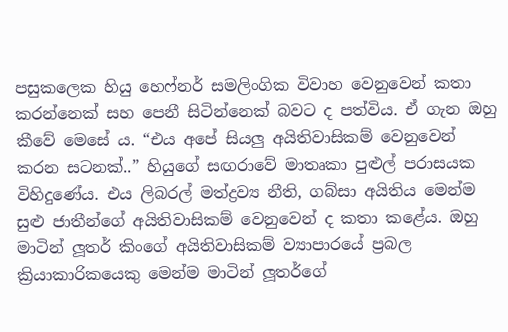පසුකලෙක හියු හෙෆ්නර් සමලිංගික විවාහ වෙනුවෙන් කතා කරන්නෙක් සහ පෙනී සිටින්නෙක් බවට ද පත්විය. ඒ ගැන ඔහු කීවේ මෙසේ ය. “එය අපේ සියලු අයිතිවාසිකම් වෙනුවෙන් කරන සටනක්..” හියුගේ සඟරාවේ මාතෘකා පුළුල් පරාසයක විහිදුණේය. එය ලිබරල් මත්ද්‍රව්‍ය නීති, ගබ්සා අයිතිය මෙන්ම සුළු ජාතීන්ගේ අයිතිවාසිකම් වෙනුවෙන් ද කතා කළේය. ඔහු මාටින් ලූතර් කිංගේ අයිතිවාසිකම් ව්‍යාපාරයේ ප්‍රබල ක්‍රියාකාරිකයෙකු මෙන්ම මාටින් ලූතර්ගේ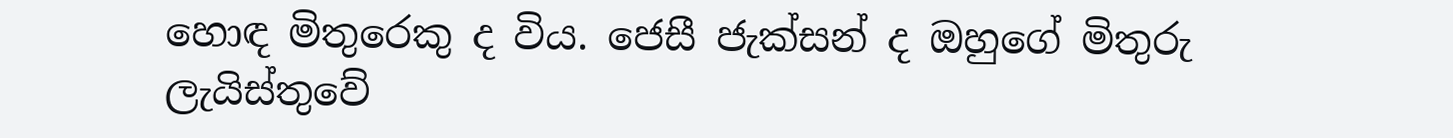හොඳ මිතුරෙකු ද විය. ජෙසී ජැක්සන් ද ඔහුගේ මිතුරු ලැයිස්තුවේ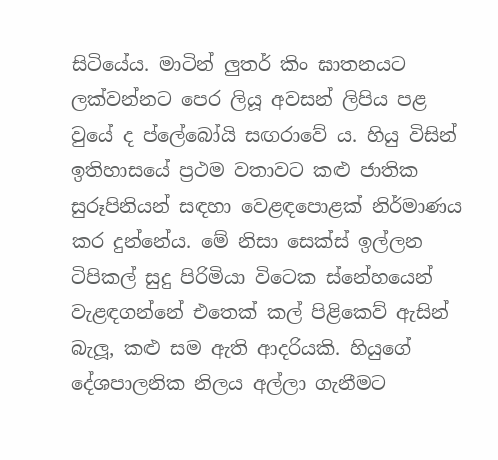සිටියේය. මාටින් ලුතර් කිං ඝාතනයට ලක්වන්නට පෙර ලියූ අවසන් ලිපිය පළ වුයේ ද ප්ලේබෝයි සඟරාවේ ය. හියු විසින් ඉතිහාසයේ ප්‍රථම වතාවට කළු ජාතික සුරූපිනියන් සඳහා වෙළඳපොළක් නිර්මාණය කර දුන්නේය. මේ නිසා සෙක්ස් ඉල්ලන ටිපිකල් සුදු පිරිමියා විටෙක ස්නේහයෙන් වැළඳගන්නේ එතෙක් කල් පිළිකෙව් ඇසින් බැලූ, කළු සම ඇති ආදරියකි. හියුගේ දේශපාලනික නිලය අල්ලා ගැනීමට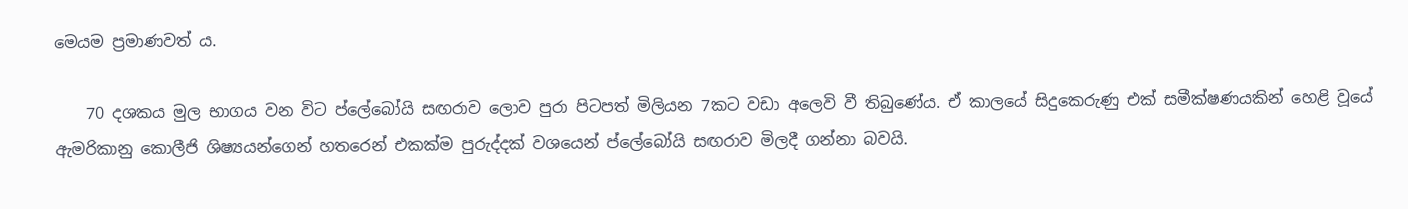මෙයම ප්‍රමාණවත් ය.

    70 දශකය මුල භාගය වන විට ප්ලේබෝයි සඟරාව ලොව පුරා පිටපත් මිලියන 7කට වඩා අලෙවි වී තිබුණේය. ඒ කාලයේ සිදුකෙරුණු එක් සමීක්ෂණයකින් හෙළි වූයේ ඇමරිකානු කොලීජි ශිෂ්‍යයන්ගෙන් හතරෙන් එකක්ම පුරුද්දක් වශයෙන් ප්ලේබෝයි සඟරාව මිලදී ගන්නා බවයි.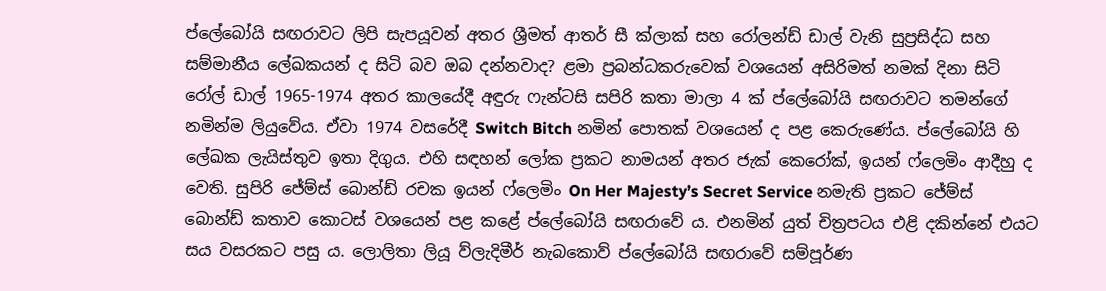ප්ලේබෝයි සඟරාවට ලිපි සැපයූවන් අතර ශ්‍රීමත් ආතර් සී ක්ලාක් සහ රෝලන්ඩ් ඩාල් වැනි සුප්‍රසිද්ධ සහ සම්මානීය ලේඛකයන් ද සිටි බව ඔබ දන්නවාද? ළමා ප්‍රබන්ධකරුවෙක් වශයෙන් අසිරිමත් නමක් දිනා සිටි රෝල් ඩාල් 1965-1974 අතර කාලයේදී අඳුරු ෆැන්ටසි සපිරි කතා මාලා 4 ක් ප්ලේබෝයි සඟරාවට තමන්ගේ නමින්ම ලියුවේය. ඒවා 1974 වසරේදී Switch Bitch නමින් පොතක් වශයෙන් ද පළ කෙරුණේය. ප්ලේබෝයි හි ලේඛක ලැයිස්තුව ඉතා දිගුය. එහි සඳහන් ලෝක ප්‍රකට නාමයන් අතර ජැක් කෙරෝක්, ඉයන් ෆ්ලෙමිං ආදීහු ද වෙති. සුපිරි ජේම්ස් බොන්ඩ් රචක ඉයන් ෆ්ලෙමිං On Her Majesty’s Secret Service නමැති ප්‍රකට ජේම්ස් බොන්ඩ් කතාව කොටස් වශයෙන් පළ කළේ ප්ලේබෝයි සඟරාවේ ය. එනමින් යුත් චිත්‍රපටය එළි දකින්නේ එයට සය වසරකට පසු ය. ලොලිතා ලියූ ව්ලැදිමීර් නැබකොව් ප්ලේබෝයි සඟරාවේ සම්පූර්ණ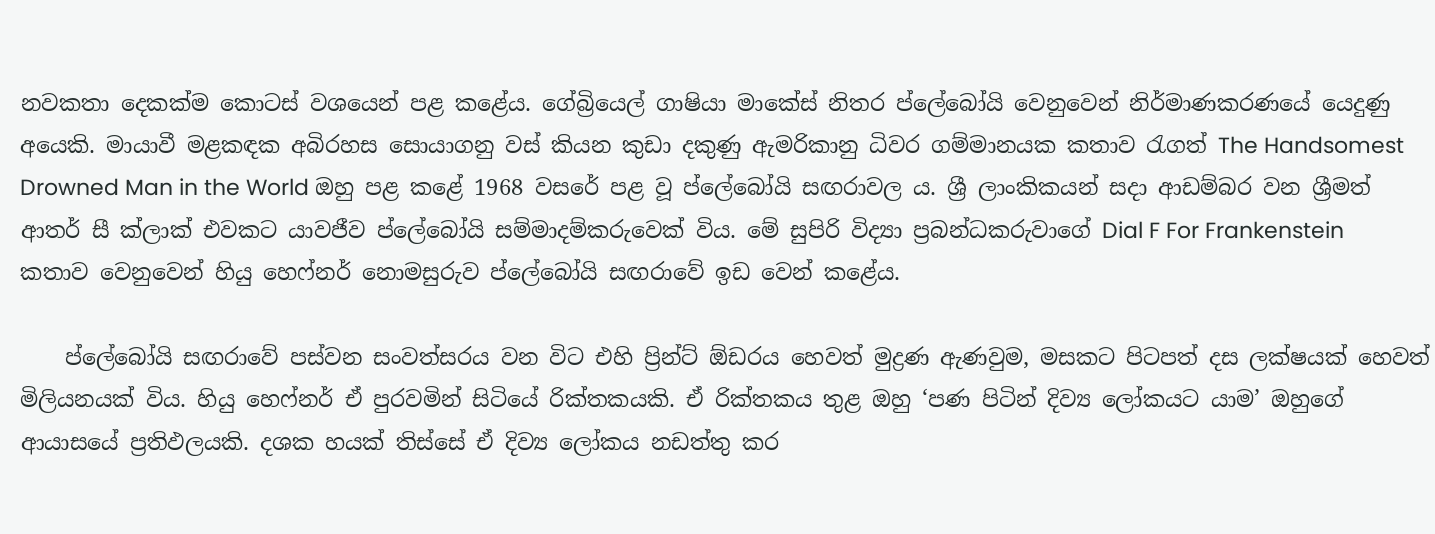නවකතා දෙකක්ම කොටස් වශයෙන් පළ කළේය. ගේබ්‍රියෙල් ගාෂියා මාකේස් නිතර ප්ලේබෝයි වෙනුවෙන් නිර්මාණකරණයේ යෙදුණු අයෙකි. මායාවී මළකඳක අබිරහස සොයාගනු වස් කියන කුඩා දකුණු ඇමරිකානු ධිවර ගම්මානයක කතාව රැගත් The Handsomest Drowned Man in the World ඔහු පළ කළේ 1968 වසරේ පළ වූ ප්ලේබෝයි සඟරාවල ය. ශ්‍රී ලාංකිකයන් සදා ආඩම්බර වන ශ්‍රීමත් ආතර් සී ක්ලාක් එවකට යාවජීව ප්ලේබෝයි සම්මාදම්කරුවෙක් විය. මේ සුපිරි විද්‍යා ප්‍රබන්ධකරුවාගේ Dial F For Frankenstein කතාව වෙනුවෙන් හියු හෙෆ්නර් නොමසුරුව ප්ලේබෝයි සඟරාවේ ඉඩ වෙන් කළේය.

    ප්ලේබෝයි සඟරාවේ පස්වන සංවත්සරය වන විට එහි ප්‍රින්ට් ඕඩරය හෙවත් මුද්‍රණ ඇණවුම, මසකට පිටපත් දස ලක්ෂයක් හෙවත් මිලියනයක් විය. හියු හෙෆ්නර් ඒ පුරවමින් සිටියේ රික්තකයකි. ඒ රික්තකය තුළ ඔහු ‘පණ පිටින් දිව්‍ය ලෝකයට යාම’ ඔහුගේ ආයාසයේ ප්‍රතිඵලයකි. දශක හයක් තිස්සේ ඒ දිව්‍ය ලෝකය නඩත්තු කර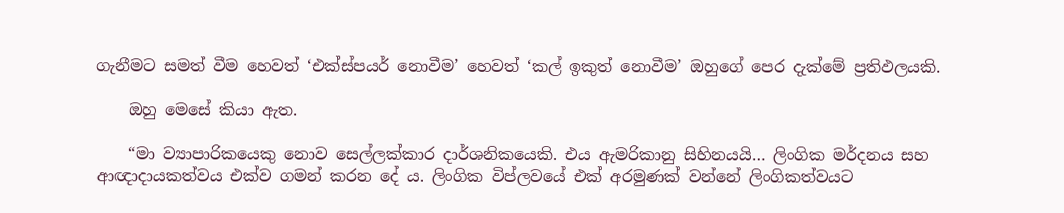ගැනීමට සමත් වීම හෙවත් ‘එක්ස්පයර් නොවීම’ හෙවත් ‘කල් ඉකුත් නොවීම’ ඔහුගේ පෙර දැක්මේ ප්‍රතිඵලයකි.

    ඔහු මෙසේ කියා ඇත.

    “මා ව්‍යාපාරිකයෙකු නොව සෙල්ලක්කාර දාර්ශනිකයෙකි. එය ඇමරිකානු සිහිනයයි… ලිංගික මර්දනය සහ ආඥාදායකත්වය එක්ව ගමන් කරන දේ ය. ලිංගික විප්ලවයේ එක් අරමුණක් වන්නේ ලිංගිකත්වයට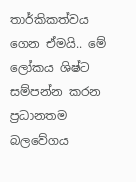තාර්කිකත්වය ගෙන ඒමයි.. මේ ලෝකය ශිෂ්ට සම්පන්න කරන ප්‍රධානතම බලවේගය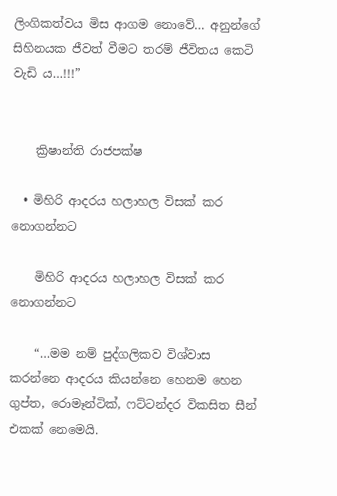ලිංගිකත්වය මිස ආගම නොවේ… අනුන්ගේ සිහිනයක ජීවත් වීමට තරම් ජීවිතය කෙටි වැඩි ය…!!!”


    ක්‍රිෂාන්ති රාජපක්ෂ

  • මිහිරි ආදරය හලාහල විසක් කර නොගන්නට

    මිහිරි ආදරය හලාහල විසක් කර නොගන්නට

    “…මම නම් පුද්ගලිකව විශ්වාස කරන්නෙ ආදරය කියන්නෙ හෙනම හෙන ගුප්ත, රොමෑන්ටික්, ෆට්ටන්දර විකසිත සීන් එකක් නෙමෙයි.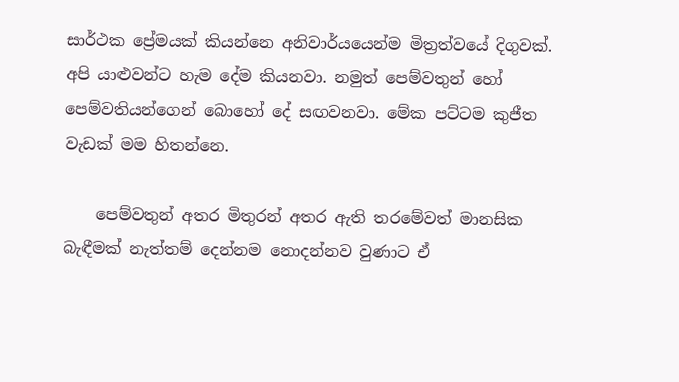සාර්ථක ප්‍රේමයක් කියන්නෙ අනිවාර්යයෙන්ම මිත්‍රත්වයේ දිගුවක්. අපි යාළුවන්ට හැම දේම කියනවා. නමුත් පෙම්වතුන් හෝ පෙම්වතියන්ගෙන් බොහෝ දේ සඟවනවා. මේක පට්ටම කුජීත වැඩක් මම හිතන්නෙ.

    පෙම්වතුන් අතර මිතුරන් අතර ඇති තරමේවත් මානසික බැඳීමක් නැත්තම් දෙන්නම නොදන්නව වුණාට ඒ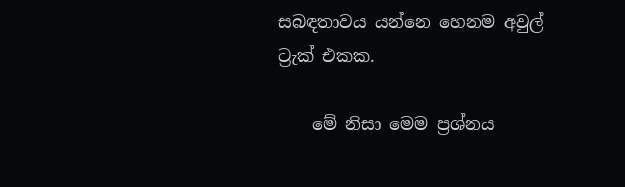සබඳතාවය යන්නෙ හෙනම අවුල් ට්‍රැක් එකක.

    මේ නිසා මෙම ප්‍රශ්නය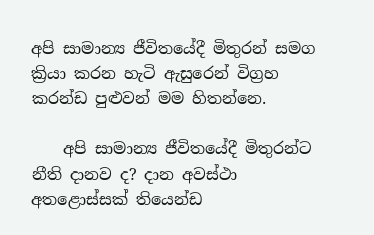අපි සාමාන්‍ය ජීවිතයේදී මිතුරන් සමග ක්‍රියා කරන හැටි ඇසුරෙන් විග්‍රහ කරන්ඩ පුළුවන් මම හිතන්නෙ.

    අපි සාමාන්‍ය ජීවිතයේදී මිතුරන්ට නීති දානව ද? දාන අවස්ථා අතළොස්සක් තියෙන්ඩ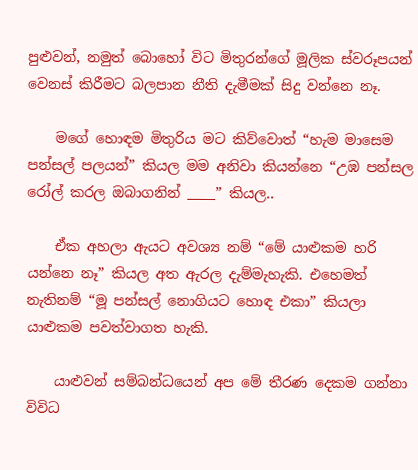පුළුවන්, නමුත් බොහෝ විට මිතුරන්ගේ මූලික ස්වරූපයන් වෙනස් කිරීමට බලපාන නීති දැමීමක් සිදු වන්නෙ නෑ.

    මගේ හොඳම මිතුරිය මට කිව්වොත් “හැම මාසෙම පන්සල් පලයන්” කියල මම අනිවා කියන්නෙ “උඹ පන්සල රෝල් කරල ඔබාගනින් ____” කියල..

    ඒක අහලා ඇයට අවශ්‍ය නම් “මේ යාළුකම හරි යන්නෙ නෑ” කියල අත ඇරල දැම්මැහැකි. එහෙමත් නැතිනම් “මූ පන්සල් නොගියට හොඳ එකා” කියලා යාළුකම පවත්වාගත හැකි.

    යාළුවන් සම්බන්ධයෙන් අප මේ තීරණ දෙකම ගන්නා විවිධ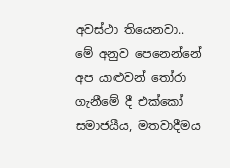අවස්ථා තියෙනවා.. මේ අනුව පෙනෙන්නේ අප යාළුවන් තෝරා ගැනීමේ දී එක්කෝ සමාජයීය, මතවාදීමය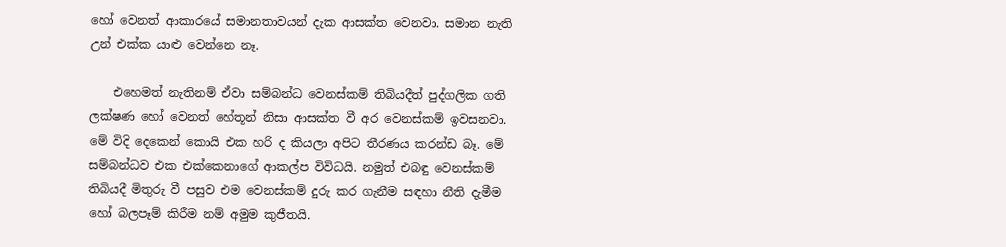හෝ වෙනත් ආකාරයේ සමානතාවයන් දැක ආසක්ත වෙනවා. සමාන නැති උන් එක්ක යාළු වෙන්නෙ නෑ.

    එහෙමත් නැතිනම් ඒවා සම්බන්ධ වෙනස්කම් තිබියදීත් පුද්ගලික ගති ලක්ෂණ හෝ වෙනත් හේතූන් නිසා ආසක්ත වී අර වෙනස්කම් ඉවසනවා. මේ විදි දෙකෙන් කොයි එක හරි ද කියලා අපිට තීරණය කරන්ඩ බෑ. මේ සම්බන්ධව එක එක්කෙනාගේ ආකල්ප විවිධයි. නමුත් එබඳු වෙනස්කම් තිබියදී මිතුරු වී පසුව එම වෙනස්කම් දුරු කර ගැනීම සඳහා නීති දැමීම හෝ බලපෑම් කිරීම නම් අමුම කුජීතයි.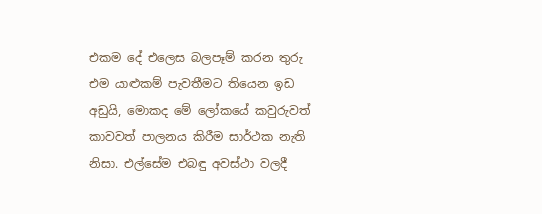එකම දේ එලෙස බලපෑම් කරන තුරු එම යාළුකම් පැවතීමට තියෙන ඉඩ අඩුයි, මොකද මේ ලෝකයේ කවුරුවත් කාවවත් පාලනය කිරීම සාර්ථක නැති නිසා. එල්සේම එබඳු අවස්ථා වලදී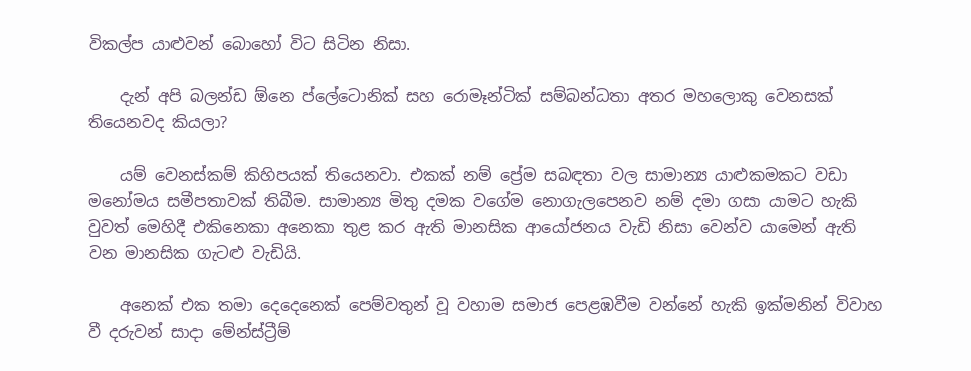විකල්ප යාළුවන් බොහෝ විට සිටින නිසා.

    දැන් අපි බලන්ඩ ඕනෙ ප්ලේටොනික් සහ රොමෑන්ටික් සම්බන්ධතා අතර මහලොකු වෙනසක් තියෙනවද කියලා?

    යම් වෙනස්කම් කිහිපයක් තියෙනවා. එකක් නම් ප්‍රේම සබඳතා වල සාමාන්‍ය යාළුකමකට වඩා මනෝමය සමීපතාවක් තිබීම. සාමාන්‍ය මිතු දමක වගේම නොගැලපෙනව නම් දමා ගසා යාමට හැකි වුවත් මෙහිදී එකිනෙකා අනෙකා තුළ කර ඇති මානසික ආයෝජනය වැඩි නිසා වෙන්ව යාමෙන් ඇති වන මානසික ගැටළු වැඩියි.

    අනෙක් එක තමා දෙදෙනෙක් පෙම්වතුන් වූ වහාම සමාජ පෙළඹවීම වන්නේ හැකි ඉක්මනින් විවාහ වී දරුවන් සාදා මේන්ස්ට්‍රීම්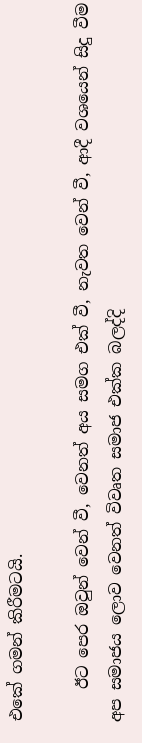එකේ ගමන් කිරීමටයි.

    ඊට පෙර ඔවුන් වෙන් වී, වෙනත් අය සමග එක් වී, නැවත වෙන් වී, ආදී වශයෙන් සිදු වීම අප සමාජය ලොව වෙනත් විවෘත සමාජ එක්ක බලද්දි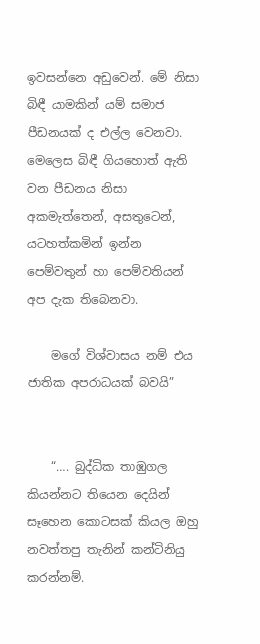ඉවසන්නෙ අඩුවෙන්. මේ නිසා බිඳී යාමකින් යම් සමාජ පීඩනයක් ද එල්ල වෙනවා. මෙලෙස බිඳී ගියහොත් ඇති වන පීඩනය නිසා අකමැත්තෙන්, අසතුටෙන්, යටහත්කමින් ඉන්න පෙම්වතුන් හා පෙම්වතියන් අප දැක තිබෙනවා.

    මගේ විශ්වාසය නම් එය ජාතික අපරාධයක් බවයි”


    “…. බුද්ධික තාඹුගල කියන්නට තියෙන දෙයින් සෑහෙන කොටසක් කියල ඔහු නවත්තපු තැනින් කන්ටිනියු කරන්නම්.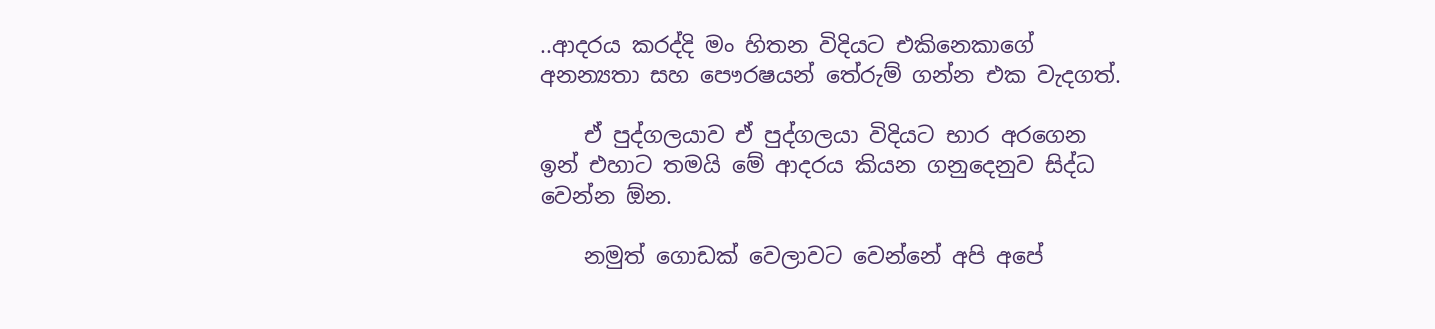..ආදරය කරද්දි මං හිතන විදියට එකිනෙකාගේ අනන්‍යතා සහ පෞරෂයන් තේරුම් ගන්න එක වැදගත්.

    ඒ පුද්ගලයාව ඒ පුද්ගලයා විදියට භාර අරගෙන ඉන් එහාට තමයි මේ ආදරය කියන ගනුදෙනුව සිද්ධ වෙන්න ඕන.

    නමුත් ගොඩක් වෙලාවට වෙන්නේ අපි අපේ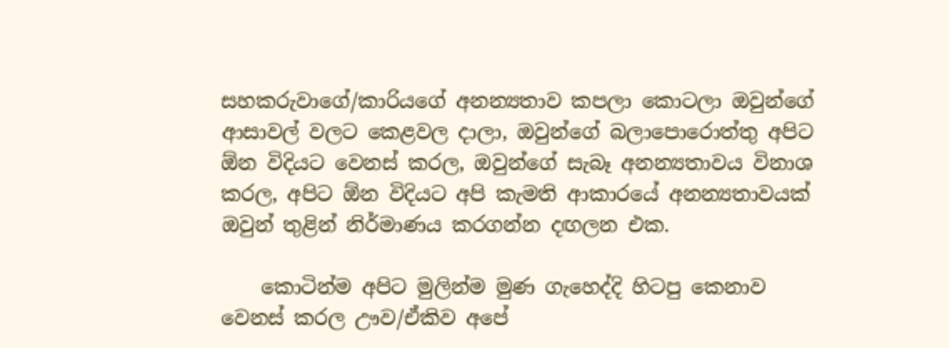සහකරුවාගේ/කාරියගේ අනන්‍යතාව කපලා කොටලා ඔවුන්ගේ ආසාවල් වලට කෙළවල දාලා, ඔවුන්ගේ බලාපොරොත්තු අපිට ඕන විදියට වෙනස් කරල, ඔවුන්ගේ සැබෑ අනන්‍යතාවය විනාශ කරල, අපිට ඕන විදියට අපි කැමති ආකාරයේ අනන්‍යතාවයක් ඔවුන් තුළින් නිර්මාණය කරගන්න දඟලන එක.

    කොටින්ම අපිට මුලින්ම මුණ ගැහෙද්දි හිටපු කෙනාව වෙනස් කරල ඌව/ඒකිව අපේ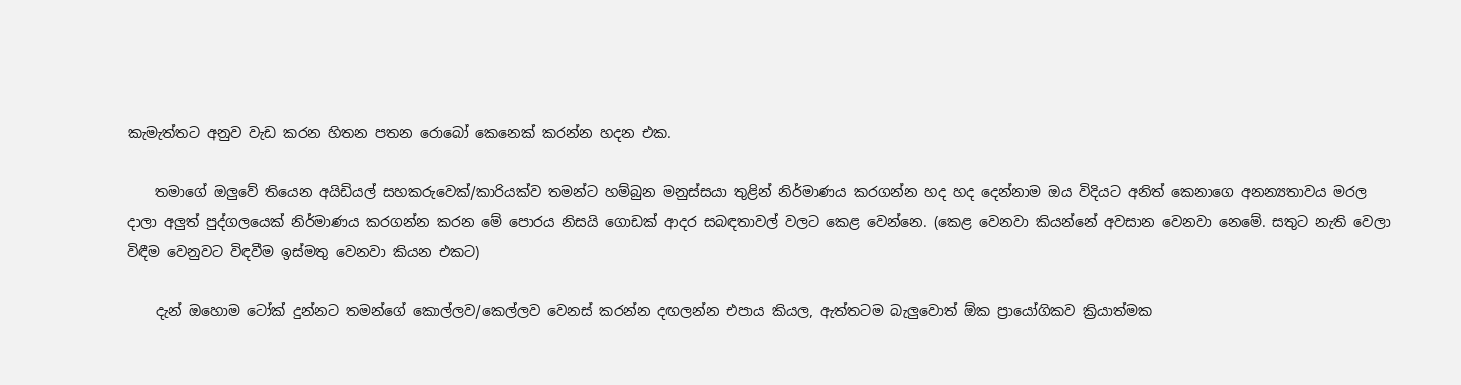කැමැත්තට අනුව වැඩ කරන හිතන පතන රොබෝ කෙනෙක් කරන්න හදන එක.

    තමාගේ ඔලුවේ තියෙන අයිඩියල් සහකරුවෙක්/කාරියක්ව තමන්ට හම්බුන මනුස්සයා තුළින් නිර්මාණය කරගන්න හද හද දෙන්නාම ඔය විදියට අනිත් කෙනාගෙ අනන්‍යතාවය මරල දාලා අලුත් පුද්ගලයෙක් නිර්මාණය කරගන්න කරන මේ පොරය නිසයි ගොඩක් ආදර සබඳතාවල් වලට කෙළ වෙන්නෙ. (කෙළ වෙනවා කියන්නේ අවසාන වෙනවා නෙමේ. සතුට නැති වෙලා විඳීම වෙනුවට විඳවීම ඉස්මතු වෙනවා කියන එකට)

    දැන් ඔහොම ටෝක් දුන්නට තමන්ගේ කොල්ලව/කෙල්ලව වෙනස් කරන්න දඟලන්න එපාය කියල, ඇත්තටම බැලුවොත් ඕක ප්‍රායෝගිකව ක්‍රියාත්මක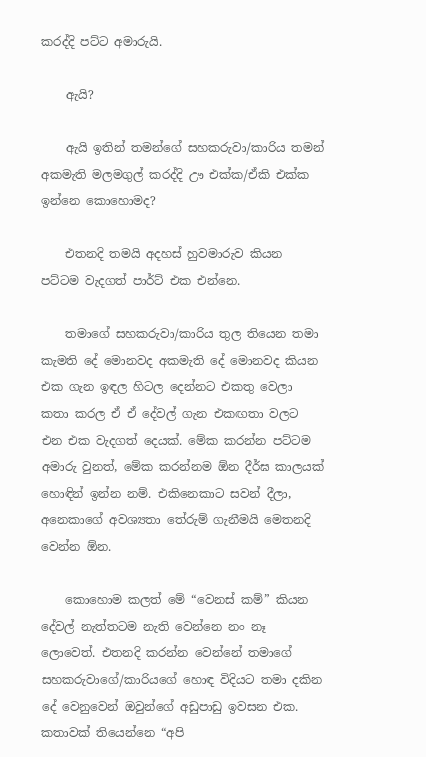කරද්දි පට්ට අමාරුයි.

    ඇයි?

    ඇයි ඉතින් තමන්ගේ සහකරුවා/කාරිය තමන් අකමැති මලමගුල් කරද්දි ඌ එක්ක/ඒකි එක්ක ඉන්නෙ කොහොමද?

    එතනදි තමයි අදහස් හුවමාරුව කියන පට්ටම වැදගත් පාර්ට් එක එන්නෙ.

    තමාගේ සහකරුවා/කාරිය තුල තියෙන තමා කැමති දේ මොනවද අකමැති දේ මොනවද කියන එක ගැන ඉඳල හිටල දෙන්නට එකතු වෙලා කතා කරල ඒ ඒ දේවල් ගැන එකඟතා වලට එන එක වැදගත් දෙයක්. මේක කරන්න පට්ටම අමාරු වුනත්, මේක කරන්නම ඕන දීර්ඝ කාලයක් හොඳින් ඉන්න නම්. එකිනෙකාට සවන් දීලා, අනෙකාගේ අවශ්‍යතා තේරුම් ගැනීමයි මෙතනදි වෙන්න ඕන.

    කොහොම කලත් මේ “වෙනස් කම්” කියන දේවල් නැත්තටම නැති වෙන්නෙ නං නෑ ලොවෙත්. එතනදි කරන්න වෙන්නේ තමාගේ සහකරුවාගේ/කාරියගේ හොඳ විදියට තමා දකින දේ වෙනුවෙන් ඔවුන්ගේ අඩුපාඩු ඉවසන එක. කතාවක් තියෙන්නෙ “අපි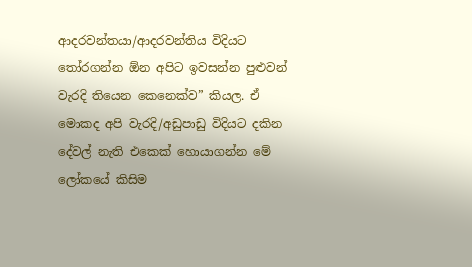ආදරවන්තයා/ආදරවන්තිය විදියට තෝරගන්න ඕන අපිට ඉවසන්න පුළුවන් වැරදි තියෙන කෙනෙක්ව” කියල. ඒ මොකද අපි වැරදි/අඩුපාඩු විදියට දකින දේවල් නැති එකෙක් හොයාගන්න මේ ලෝකයේ කිසිම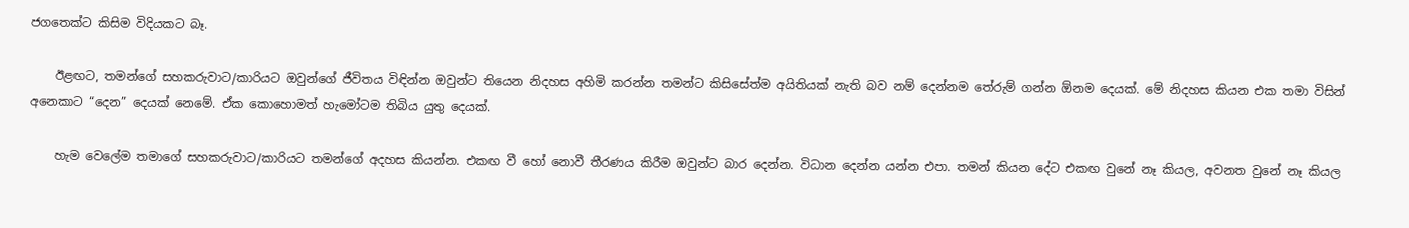ජගතෙක්ට කිසිම විදියකට බෑ.

    ඊළඟට, තමන්ගේ සහකරුවාට/කාරියට ඔවුන්ගේ ජීවිතය විඳින්න ඔවුන්ට තියෙන නිදහස අහිමි කරන්න තමන්ට කිසිසේත්ම අයිතියක් නැති බව නම් දෙන්නම තේරුම් ගන්න ඕනම දෙයක්. මේ නිදහස කියන එක තමා විසින් අනෙකාට “දෙන” දෙයක් නෙමේ. ඒක කොහොමත් හැමෝටම තිබිය යුතු දෙයක්.

    හැම වෙලේම තමාගේ සහකරුවාට/කාරියට තමන්ගේ අදහස කියන්න. එකඟ වී හෝ නොවී තීරණය කිරීම ඔවුන්ට බාර දෙන්න. විධාන දෙන්න යන්න එපා. තමන් කියන දේට එකඟ වුනේ නෑ කියල, අවනත වුනේ නෑ කියල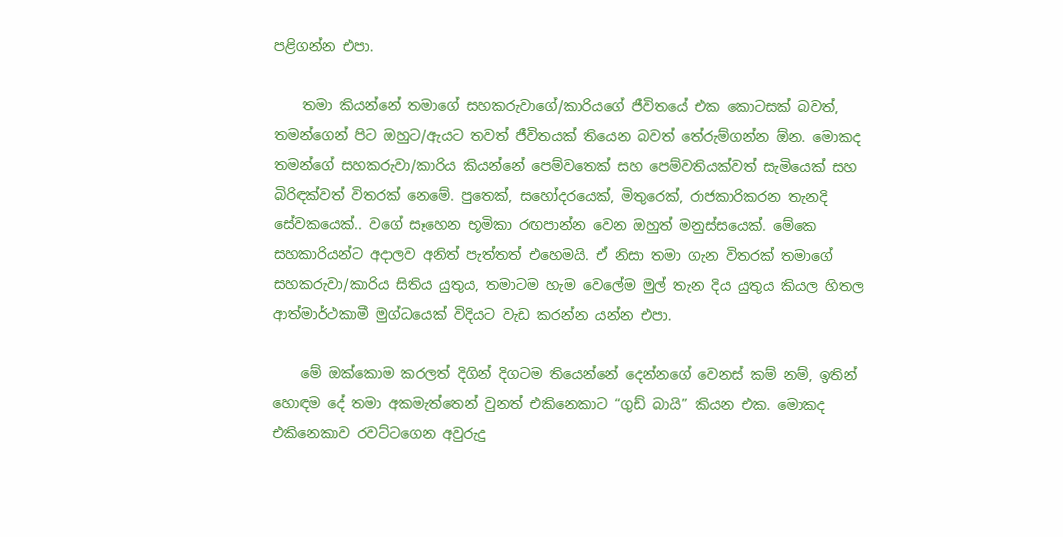පළිගන්න එපා.

    තමා කියන්නේ තමාගේ සහකරුවාගේ/කාරියගේ ජීවිතයේ එක කොටසක් බවත්, තමන්ගෙන් පිට ඔහුට/ඇයට තවත් ජීවිතයක් තියෙන බවත් තේරුම්ගන්න ඕන. මොකද තමන්ගේ සහකරුවා/කාරිය කියන්නේ පෙම්වතෙක් සහ පෙම්වතියක්වත් සැමියෙක් සහ බිරිඳක්වත් විතරක් නෙමේ. පුතෙක්, සහෝදරයෙක්, මිතුරෙක්, රාජකාරිකරන තැනදි සේවකයෙක්.. වගේ සෑහෙන භූමිකා රඟපාන්න වෙන ඔහුත් මනුස්සයෙක්. මේකෙ සහකාරියන්ට අදාලව අනිත් පැත්තත් එහෙමයි. ඒ නිසා තමා ගැන විතරක් තමාගේ සහකරුවා/කාරිය සිතිය යුතුය, තමාටම හැම වෙලේම මුල් තැන දිය යුතුය කියල හිතල ආත්මාර්ථකාමී මුග්ධයෙක් විදියට වැඩ කරන්න යන්න එපා.

    මේ ඔක්කොම කරලත් දිගින් දිගටම තියෙන්නේ දෙන්නගේ වෙනස් කම් නම්, ඉතින් හොඳම දේ තමා අකමැත්තෙන් වුනත් එකිනෙකාට “ගුඩ් බායි” කියන එක. මොකද එකිනෙකාව රවට්ටගෙන අවුරුදු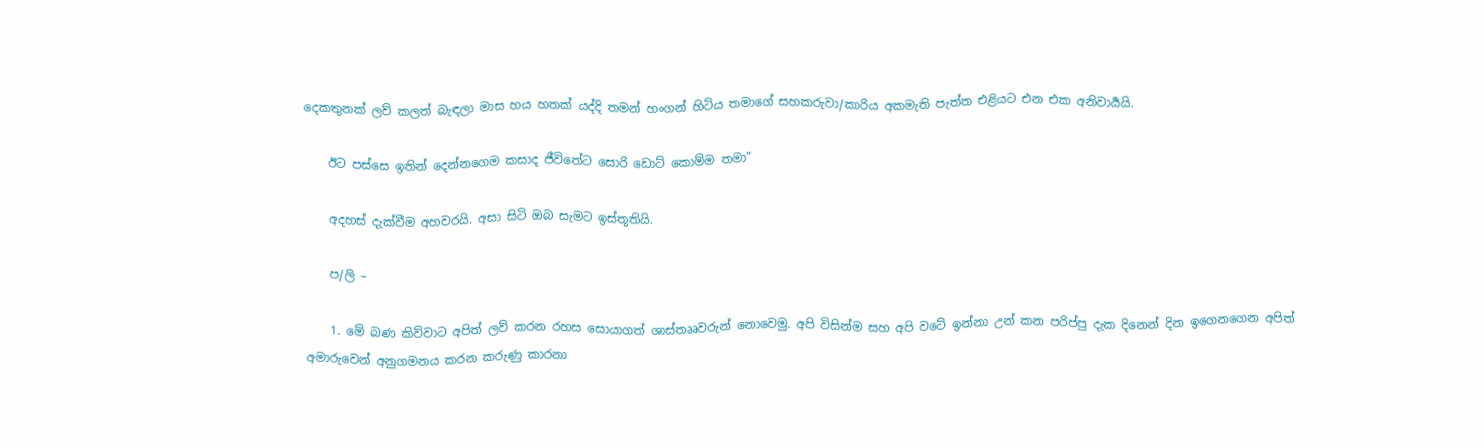දෙකතුනක් ලව් කලත් බැඳලා මාස හය හතක් යද්දි තමන් හංගන් හිටිය තමාගේ සහකරුවා/කාරිය අකමැති පැත්ත එළියට එන එක අනිවාර්‍යයි.

    ඊට පස්සෙ ඉතින් දෙන්නගෙම කසාද ජීවිතේට සොරි ඩොට් කොම්ම තමා”

    අදහස් දැක්වීම අහවරයි. අසා සිටි ඔබ සැමට ඉස්තූතියි.

    ප/ලි –

    1. මේ බණ කිව්වාට අපිත් ලව් කරන රහස සොයාගත් ශාස්තෲවරුන් නොවෙමු. අපි විසින්ම සහ අපි වටේ ඉන්නා උන් කන පරිප්පු දැක දිනෙන් දින ඉගෙනගෙන අපිත් අමාරුවෙන් අනුගමනය කරන කරුණු කාරනා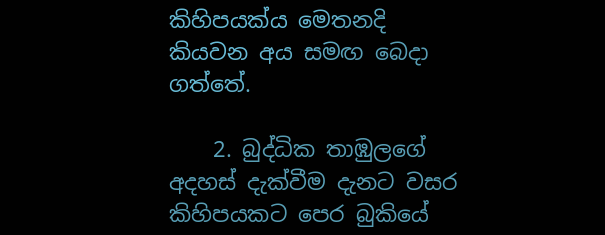කිහිපයක්ය මෙතනදි කියවන අය සමඟ බෙදා ගත්තේ.

    2. බුද්ධික තාඹුලගේ අදහස් දැක්වීම දැනට වසර කිහිපයකට පෙර බුකියේ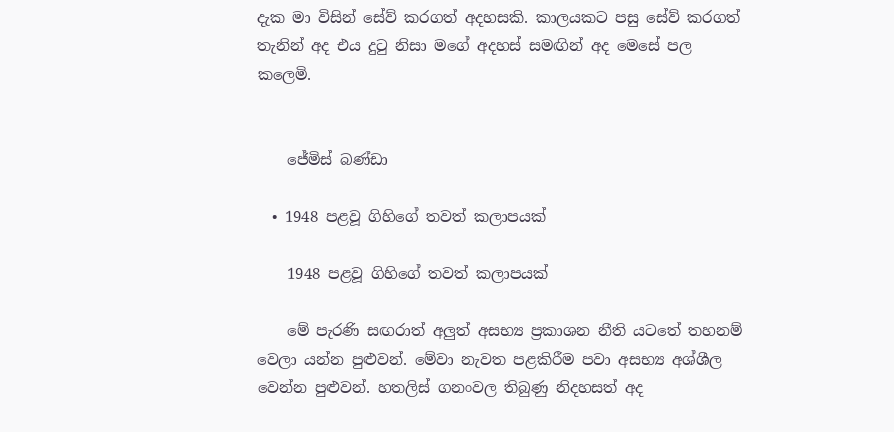දැක මා විසින් සේව් කරගත් අදහසකි. කාලයකට පසු සේව් කරගත් තැනින් අද එය දුටු නිසා මගේ අදහස් සමඟින් අද මෙසේ පල කලෙමි.


    ජේමිස් බණ්ඩා

  • 1948 පළවූ ගිහිගේ තවත් කලාපයක්

    1948 පළවූ ගිහිගේ තවත් කලාපයක්

    මේ පැරණි සඟරාත් අලුත් අසභ්‍ය ප්‍රකාශන නීති යටතේ තහනම් වෙලා යන්න පුළුවන්. මේවා නැවත පළකිරීම පවා අසභ්‍ය අශ්ශීල වෙන්න පුළුවන්. හතලිස් ගනංවල තිබුණු නිදහසත් අද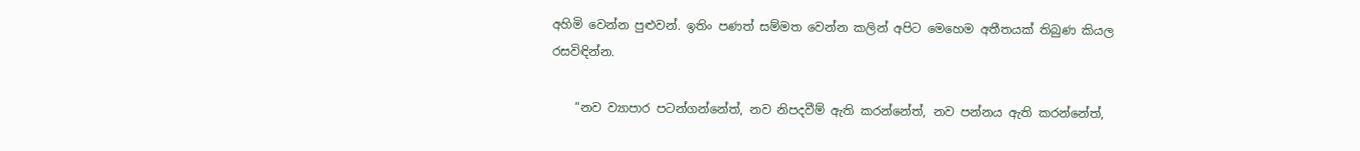අහිමි වෙන්න පුළුවන්. ඉතිං පණත් සම්මත වෙන්න කලින් අපිට මෙහෙම අතීතයක් තිබුණ කියල රසවිඳින්න.

    “නව ව්‍යාපාර පටන්ගන්නේත්, නව නිපදවීම් ඇති කරන්නේත්, නව පන්නය ඇති කරන්නේත්,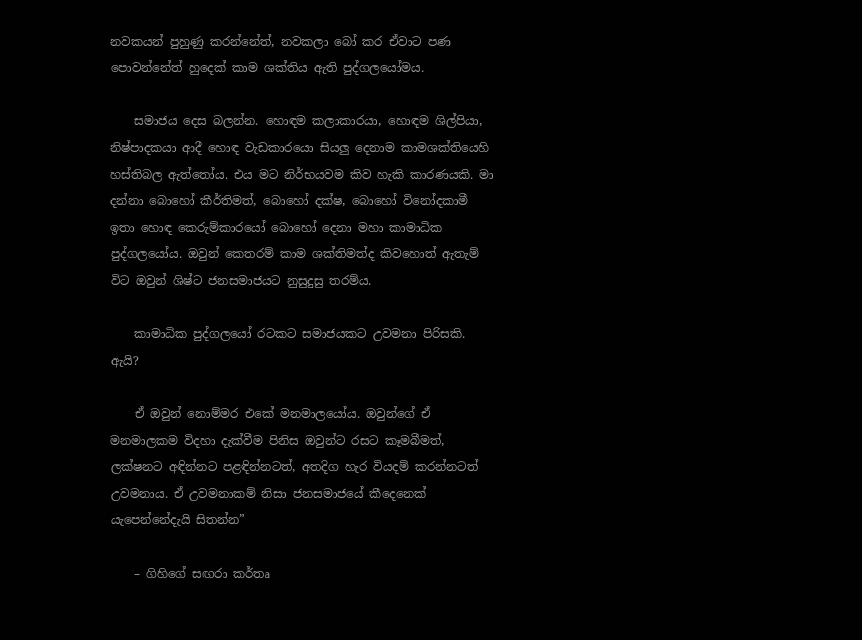නවකයන් පුහුණු කරන්නේත්, නවකලා බෝ කර ඒවාට පණ පොවන්නේත් හුදෙක් කාම ශක්තිය ඇති පුද්ගලයෝමය.

    සමාජය දෙස බලන්න. හොඳම කලාකාරයා, හොඳම ශිල්පියා, නිෂ්පාදකයා ආදී හොඳ වැඩකාරයො සියලු දෙනාම කාමශක්තියෙහි හස්තිබල ඇත්තෝය. එය මට නිර්භයවම කිව හැකි කාරණයකි. මා දන්නා බොහෝ කීර්තිමත්, බොහෝ දක්ෂ, බොහෝ විනෝදකාමී ඉතා හොඳ කෙරුම්කාරයෝ බොහෝ දෙනා මහා කාමාධික පුද්ගලයෝය. ඔවුන් කෙතරම් කාම ශක්තිමත්ද කිවහොත් ඇතැම් විට ඔවුන් ශිෂ්ට ජනසමාජයට නුසුදුසු තරම්ය.

    කාමාධික පුද්ගලයෝ රටකට සමාජයකට උවමනා පිරිසකි. ඇයි?

    ඒ ඔවුන් නොම්මර එකේ මනමාලයෝය. ඔවුන්ගේ ඒ මනමාලකම විදහා දැක්වීම පිනිස ඔවුන්ට රසට කෑමබීමත්, ලක්ෂනට අඳින්නට පළඳින්නටත්, අතදිග හැර වියදම් කරන්නටත් උවමනාය. ඒ උවමනාකම් නිසා ජනසමාජයේ කීදෙනෙක් යැපෙන්නේදැයි සිතන්න”

    – ගිහිගේ සඟරා කර්තෘ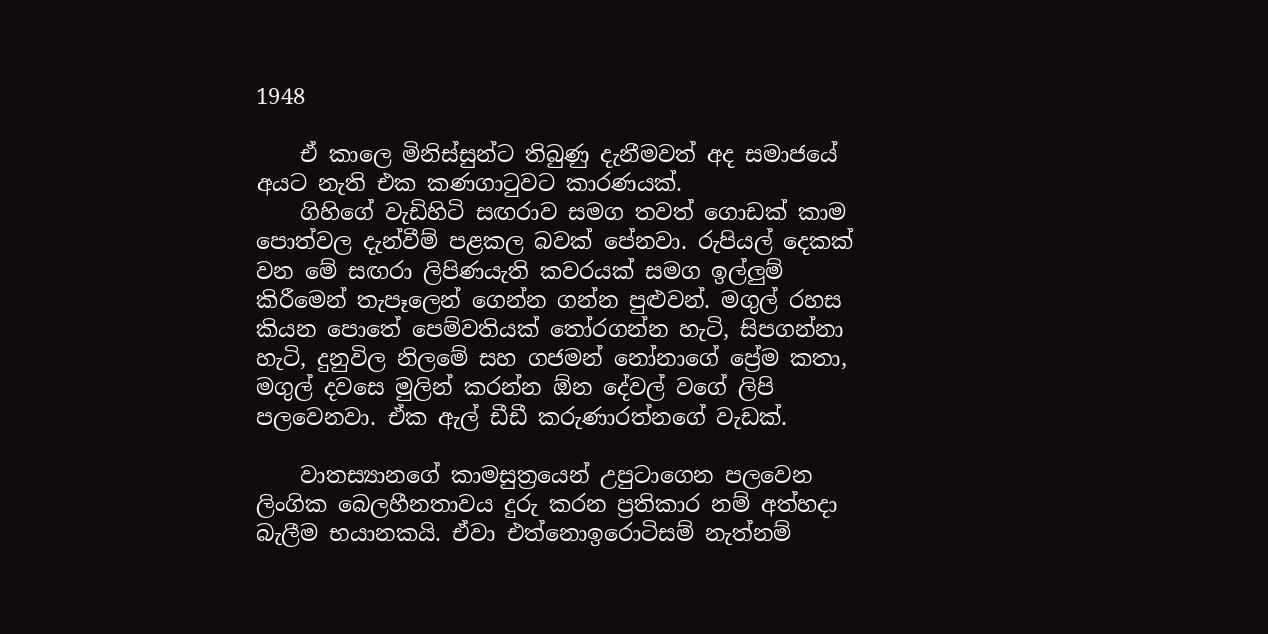1948

    ඒ කාලෙ මිනිස්සුන්ට තිබුණු දැනීමවත් අද සමාජයේ අයට නැති එක කණගාටුවට කාරණයක්.
    ගිහිගේ වැඩිහිටි සඟරාව සමග තවත් ගොඩක් කාම පොත්වල දැන්වීම් පළකල බවක් පේනවා. රුපියල් දෙකක් වන මේ සඟරා ලිපිණයැති කවරයක් සමග ඉල්ලුම් කිරීමෙන් තැපෑලෙන් ගෙන්න ගන්න පුළුවන්. මගුල් රහස කියන පොතේ පෙම්වතියක් තෝරගන්න හැටි, සිපගන්නා හැටි, දුනුවිල නිලමේ සහ ගජමන් නෝනාගේ ප්‍රේම කතා, මගුල් දවසෙ මුලින් කරන්න ඕන දේවල් වගේ ලිපි පලවෙනවා. ඒක ඇල් ඩීඩී කරුණාරත්නගේ වැඩක්.

    වාතස්‍යානගේ කාමසුත්‍රයෙන් උපුටාගෙන පලවෙන ලිංගික බෙලහීනතාවය දුරු කරන ප්‍රතිකාර නම් අත්හදා බැලීම භයානකයි. ඒවා එත්නොඉරොටිසම් නැත්නම්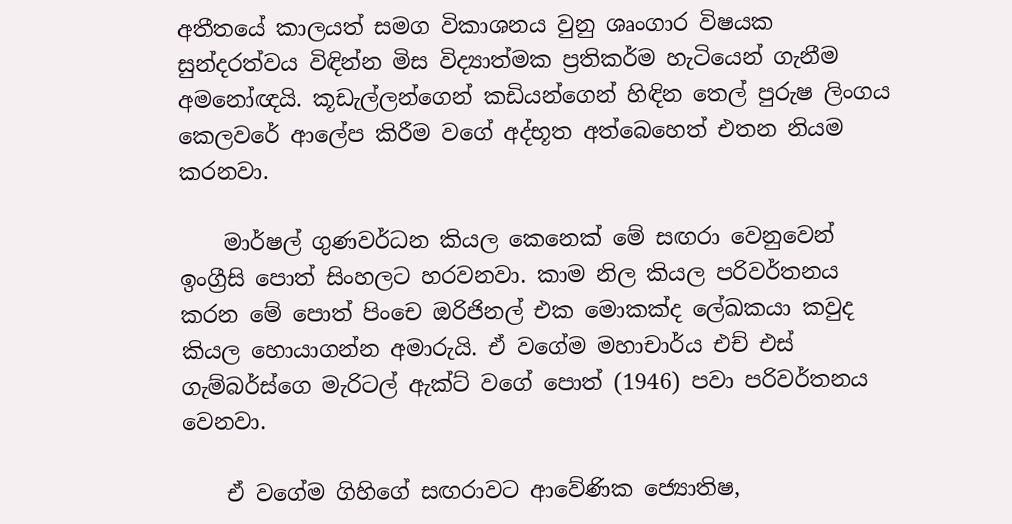අතීතයේ කාලයත් සමග විකාශනය වුනු ශෘංගාර විෂයක සුන්දරත්වය විඳින්න මිස විද්‍යාත්මක ප්‍රතිකර්ම හැටියෙන් ගැනීම අමනෝඥයි. කූඩැල්ලන්ගෙන් කඩියන්ගෙන් හිඳින තෙල් පුරුෂ ලිංගය කෙලවරේ ආලේප කිරීම වගේ අද්භූත අත්බෙහෙත් එතන නියම කරනවා.

    මාර්ෂල් ගුණවර්ධන කියල කෙනෙක් මේ සඟරා වෙනුවෙන් ඉංග්‍රීසි පොත් සිංහලට හරවනවා. කාම නිල කියල පරිවර්තනය කරන මේ පොත් පිංචෙ ඔරිජිනල් එක මොකක්ද ලේඛකයා කවුද කියල හොයාගන්න අමාරුයි. ඒ වගේම මහාචාර්ය එච් එස් ගැම්බර්ස්ගෙ මැරිටල් ඇක්ට් වගේ පොත් (1946) පවා පරිවර්තනය වෙනවා.

    ඒ ‍වගේම ගිහිගේ සඟරාවට ආවේණික ජ්‍යොතිෂ,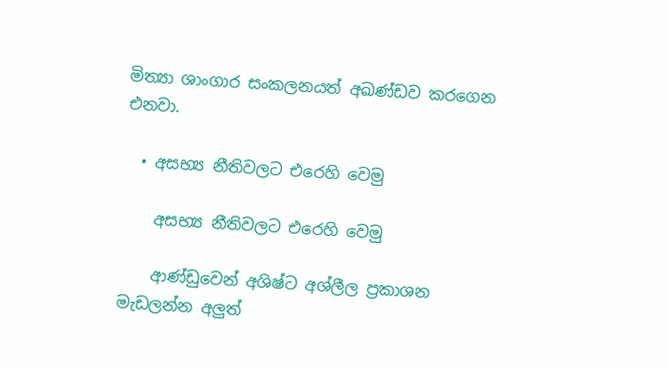මිත්‍යා ශාංගාර සංකලනයත් අඛණ්ඩව කරගෙන එනවා.

  • අසභ්‍ය නීතිවලට එරෙහි වෙමු

    අසභ්‍ය නීතිවලට එරෙහි වෙමු

    ආණ්ඩුවෙන් අශිෂ්ට අශ්ලීල ප්‍රකාශන මැඩලන්න අලුත්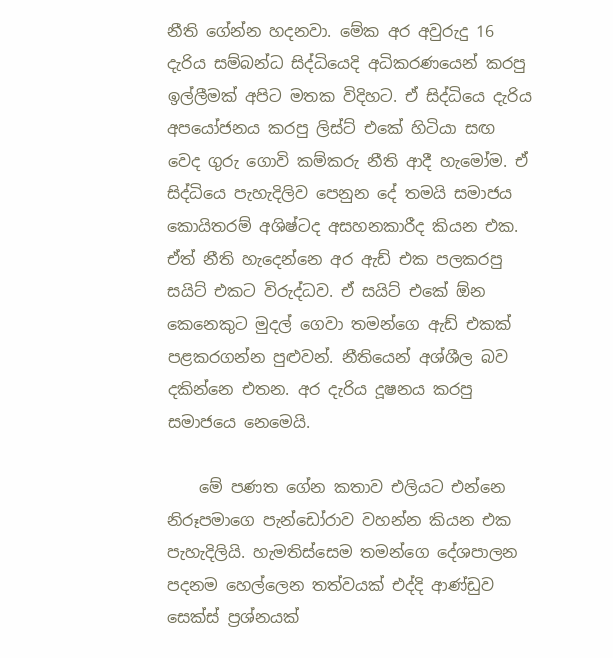නීති ගේන්න හදනවා. මේක අර අවුරුදු 16 දැරිය සම්බන්ධ සිද්ධියෙදි අධිකරණයෙන් කරපු ඉල්ලීමක් අපිට මතක විදිහට. ඒ සිද්ධියෙ දැරිය අපයෝජනය කරපු ලිස්ට් එකේ හිටියා සඟ වෙද ගුරු ගොවි කම්කරු නීති ආදී හැමෝම. ඒ සිද්ධියෙ පැහැදිලිව පෙනුන දේ තමයි සමාජය කොයිතරම් අශිෂ්ටද අසහනකාරීද කියන එක. ඒත් නීති හැදෙන්නෙ අර ඇඩ් එක පලකරපු සයිට් එකට විරුද්ධව. ඒ සයිට් එකේ ඕන කෙනෙකුට මුදල් ගෙවා තමන්ගෙ ඇඩ් එකක් පළකරගන්න පුළුවන්. නීතියෙන් අශ්ශීල බව දකින්නෙ එතන. අර දැරිය දූෂනය කරපු සමාජයෙ නෙමෙයි.

    මේ පණත ගේන කතාව එලියට එන්නෙ නිරූපමාගෙ පැන්ඩෝරාව වහන්න කියන එක පැහැදිලියි. හැමතිස්සෙම තමන්ගෙ දේශපාලන පදනම හෙල්ලෙන තත්වයක් එද්දි ආණ්ඩුව සෙක්ස් ප්‍රශ්නයක්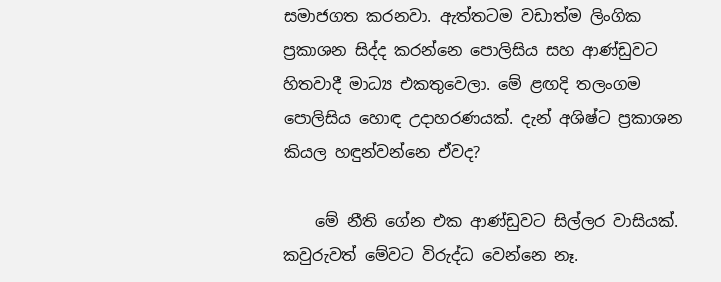සමාජගත කරනවා. ඇත්තටම වඩාත්ම ලිංගික ප්‍රකාශන සිද්ද කරන්නෙ පොලිසිය සහ ආණ්ඩුවට හිතවාදී මාධ්‍ය එකතුවෙලා. මේ ළඟදි තලංගම පොලිසිය හොඳ උදාහරණයක්. දැන් අශිෂ්ට ප්‍රකාශන කියල හඳුන්වන්නෙ ඒවද?

    මේ නීති ගේන එක ආණ්ඩුවට සිල්ලර වාසියක්. කවුරුවත් මේවට විරුද්ධ වෙන්නෙ නෑ.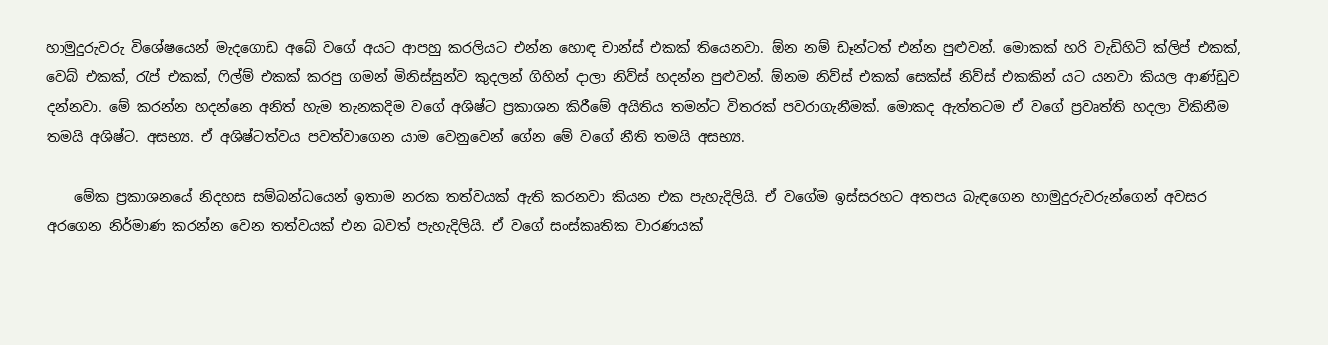හාමුදුරුවරු විශේෂයෙන් මැදගොඩ අබේ වගේ අයට ආපහු කරලියට එන්න හොඳ චාන්ස් එකක් තියෙනවා. ඕන නම් ඩෑන්ටත් එන්න පුළුවන්. මොකක් හරි වැඩිහිටි ක්ලිප් එකක්, වෙබ් එකක්, රැප් එකක්, ෆිල්ම් එකක් කරපු ගමන් මිනිස්සුන්ව කුදලන් ගිහින් දාලා නිව්ස් හදන්න පුළුවන්. ඕනම නිව්ස් එකක් සෙක්ස් නිව්ස් එකකින් යට යනවා කියල ආණ්ඩුව දන්නවා. මේ කරන්න හදන්නෙ අනිත් හැම තැනකදිම වගේ අශිෂ්ට ප්‍රකාශන කිරීමේ අයිතිය තමන්ට විතරක් පවරාගැනීමක්. මොකද ඇත්තටම ඒ වගේ ප්‍රවෘත්ති හදලා විකිනීම තමයි අශිෂ්ට. අසභ්‍ය. ඒ අශිෂ්ටත්වය පවත්වාගෙන යාම වෙනුවෙන් ගේන මේ වගේ නීති තමයි අසභ්‍ය.

    මේක ප්‍රකාශනයේ නිදහස සම්බන්ධයෙන් ඉතාම නරක තත්වයක් ඇති කරනවා කියන එක පැහැදිලියි. ඒ වගේම ඉස්සරහට අතපය බැඳගෙන හාමුදුරුවරුන්ගෙන් අවසර අරගෙන නිර්මාණ කරන්න වෙන තත්වයක් එන බවත් පැහැදිලියි. ඒ වගේ සංස්කෘතික වාරණයක්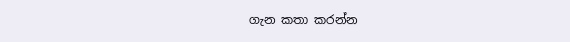ගැන කතා කරන්න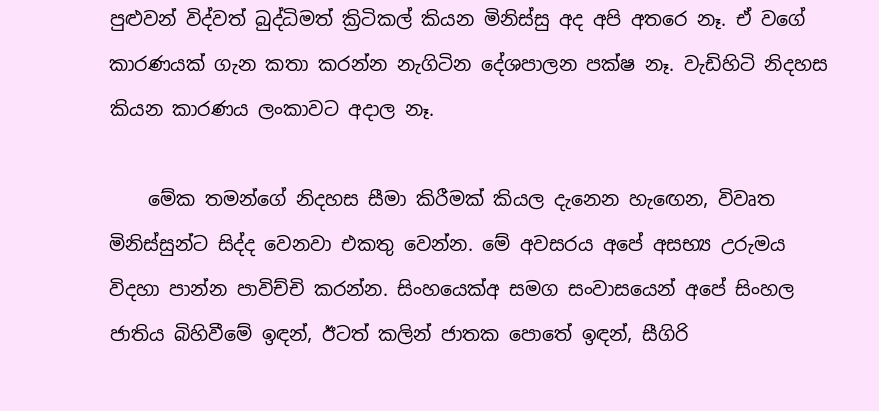පුළුවන් විද්වත් බුද්ධිමත් ක්‍රිටිකල් කියන මිනිස්සු අද අපි අතරෙ නෑ. ඒ වගේ කාරණයක් ගැන කතා කරන්න නැගිටින දේශපාලන පක්ෂ නෑ. වැඩිහිටි නිදහස කියන කාරණය ලංකාවට අදාල නෑ.

    මේක තමන්ගේ නිදහස සීමා කිරීමක් කියල දැනෙන හැඟ‍ෙන, විවෘත මිනිස්සුන්ට සිද්ද වෙනවා එකතු වෙන්න. මේ අවසරය අපේ අසභ්‍ය උරුමය විදහා පාන්න පාවිච්චි කරන්න. සිංහයෙක්අ සමග සංවාසයෙන් අපේ සිංහල ජාතිය බිහිවීමේ ඉඳන්, ඊටත් කලින් ජාතක පොතේ ඉඳන්, සීගිරි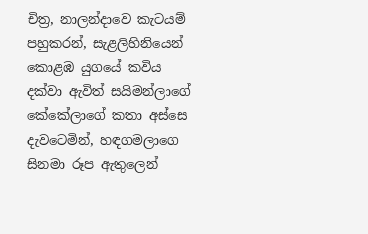චිත්‍ර, නාලන්දාවෙ කැටයම් පහුකරන්, සැළලිහිනියෙන් කොළඹ යුගයේ කවිය දක්වා ඇවිත් සයිමන්ලාගේ කේකේලාගේ කතා අස්සෙ දැවටෙමින්, හඳගමලාගෙ සිනමා රූප ඇතුලෙන්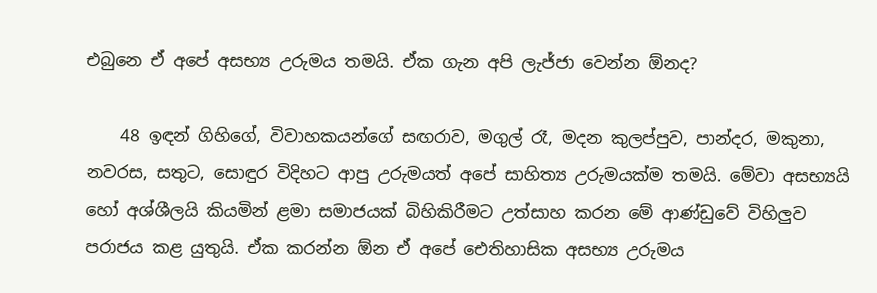එබුනෙ ඒ අපේ අසභ්‍ය උරුමය තමයි. ඒක ගැන අපි ලැජ්ජා වෙන්න ඕනද?

    48 ඉඳන් ගිහිගේ, විවාහකයන්ගේ සඟරාව, මගුල් රෑ, මදන කුලප්පුව, පාන්දර, මකුනා, නවරස, සතුට, සොඳුර විදිහට ආපු උරුමයත් අපේ සාහිත්‍ය උරුමයක්ම තමයි. මේවා අසභ්‍යයි හෝ අශ්ශීලයි කියමින් ළමා සමාජයක් බිහිකිරීමට උත්සාහ කරන මේ ආණ්ඩුවේ විහිලුව පරාජය කළ යුතුයි. ඒක කරන්න ඕන ඒ අපේ ඓතිහාසික අසභ්‍ය උරුමය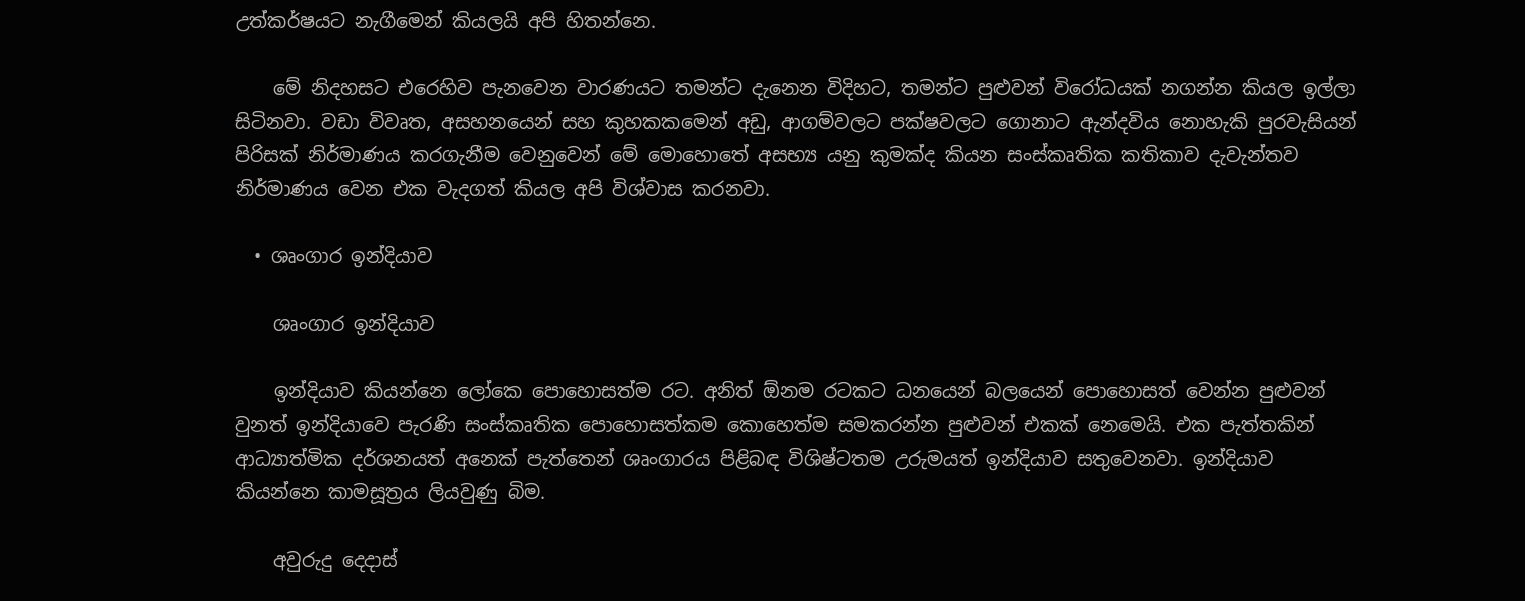උත්කර්ෂයට නැගීමෙන් කියලයි අපි හිතන්නෙ.

    මේ නිදහසට එරෙහිව පැනවෙන වාරණයට තමන්ට දැනෙන විදිහට, තමන්‍ට පුළුවන් විරෝධයක් නගන්න කියල ඉල්ලා සිටිනවා. වඩා විවෘත, අසහනයෙන් සහ කුහකකමෙන් අඩු, ආගම්වලට පක්ෂවලට ගොනාට ඇන්දවිය නොහැකි පුරවැසියන් පිරිසක් නිර්මාණය කරගැනීම වෙනුවෙන් මේ මොහොතේ අසභ්‍ය යනු කුමක්ද කියන සංස්කෘතික කතිකාව දැවැන්තව නිර්මාණය වෙන එක වැදගත් කියල අපි විශ්වාස කරනවා.

  • ශෘංගාර ඉන්දියාව

    ශෘංගාර ඉන්දියාව

    ඉන්දියාව කියන්නෙ ලෝකෙ පොහොසත්ම රට. අනිත් ඕනම රටකට ධනයෙන් බලයෙන් පොහොසත් වෙන්න පුළුවන් වුනත් ඉන්දියාවෙ පැරණි සංස්කෘතික පොහොසත්කම කොහෙත්ම සමකරන්න පුළුවන් එකක් නෙමෙයි. එක පැත්තකින් ආධ්‍යාත්මික දර්ශනයත් අනෙක් පැත්තෙන් ශෘංගාරය පිළිබඳ විශිෂ්ටතම උරුමයත් ඉන්දියාව සතුවෙනවා. ඉන්දියාව කියන්නෙ කාමසූත්‍රය ලියවුණු බිම.

    අවුරුදු දෙදාස්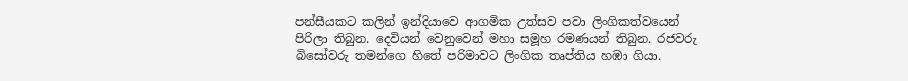පන්සීයකට කලින් ඉන්දියාවෙ ආගමික උත්සව පවා ලිංගිකත්වයෙන් පිරිලා තිබුන. දෙවියන් වෙනුවෙන් මහා සමූහ රමණයන් තිබුන. රජවරු බිසෝවරු තමන්ගෙ හිතේ පරිමාවට ලිංගික තෘප්තිය හඹා ගියා.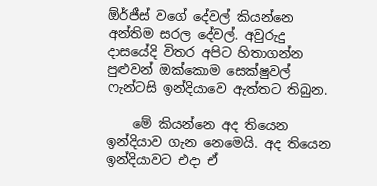ඕර්ජීස් වගේ දේවල් කියන්නෙ අන්තිම සරල දේවල්. අවුරුදු දාසයේදි විතර අපිට හිතාගන්න පුළුවන් ඔක්කොම සෙක්ෂුවල් ෆැන්ටසි ඉන්දියාවෙ ඇත්තට තිබුන.

    මේ කියන්නෙ අද තියෙන ඉන්දියාව ගැන නෙමෙයි. අද තියෙන ඉන්දියාවට එදා ඒ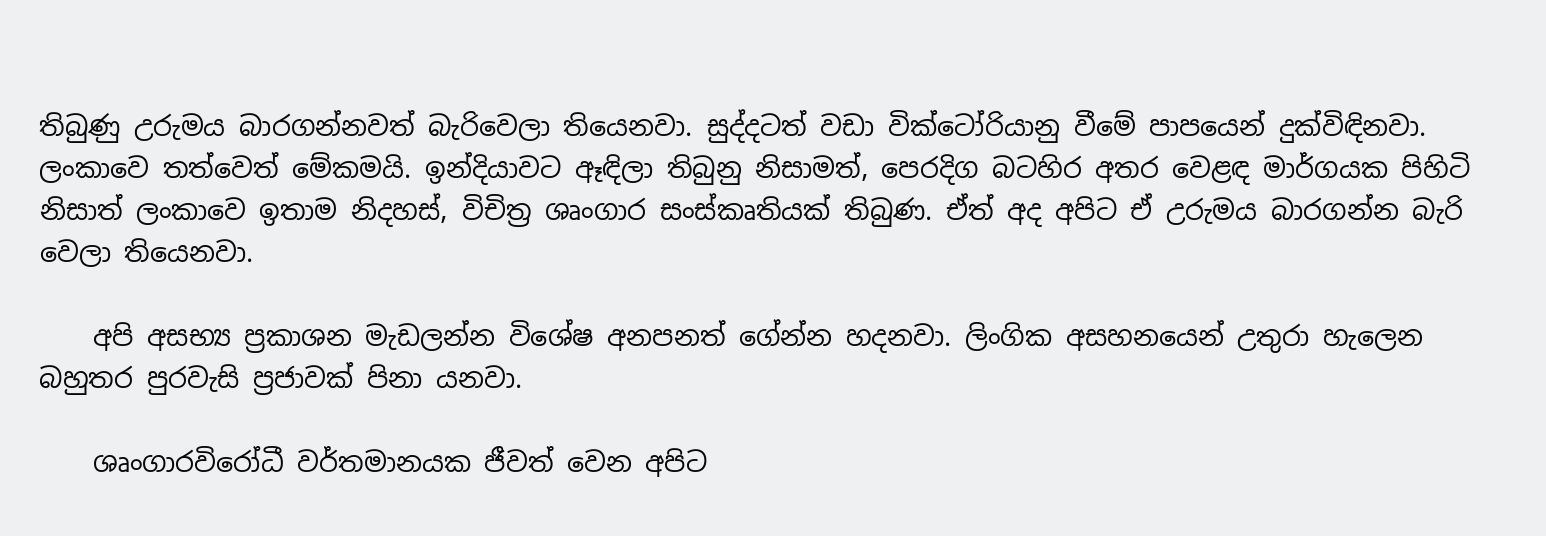තිබුණු උරුමය බාරගන්නවත් බැරිවෙලා තියෙනවා. සුද්දටත් වඩා වික්ටෝරියානු වීමේ පාපයෙන් දුක්විඳිනවා. ලංකාවෙ තත්වෙත් මේකමයි. ඉන්දියාවට ඈඳිලා තිබුනු නිසාමත්, පෙරදිග බටහිර අතර වෙළඳ මාර්ගයක පිහිටි නිසාත් ලංකාවෙ ඉතාම නිදහස්, විචිත්‍ර ශෘංගාර සංස්කෘතියක් තිබුණ. ඒත් අද අපිට ඒ උරුමය බාරගන්න බැරි වෙලා තියෙනවා.

    අපි අසභ්‍ය ප්‍රකාශන මැඩලන්න වි‍ශේෂ අනපනත් ගේන්න හදනවා. ලිංගික අසහනයෙන් උතුරා හැලෙන බහුතර පුරවැසි ප්‍රජාවක් පිනා යනවා.

    ශෘංගාරවිරෝධී වර්තමානයක ජීවත් වෙන අපිට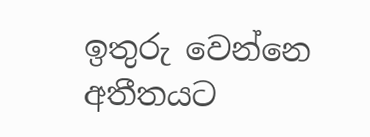ඉතුරු වෙන්නෙ අතීතයට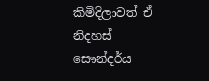කිමිදිලාවත් ඒ නිදහස් සෞන්දර්ය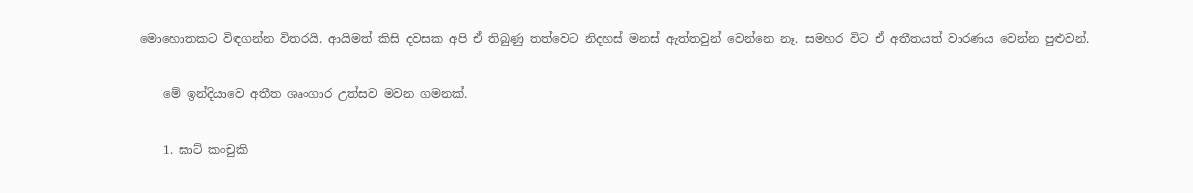මොහොතකට විඳගන්න විතරයි. ආයිමත් කිසි දවසක අපි ඒ තිබුණු තත්වෙට නිදහස් මනස් ඇත්තවුන් වෙන්නෙ නෑ. සමහර විට ඒ අතීතයත් වාරණය වෙන්න පුළුවන්.

    මේ ඉන්දියාවෙ අතීත ශෘංගාර උත්සව මවන ගමනක්.

    1. ඝාට් කංචුකි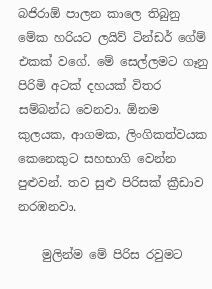බජිරා‍ඕ පාලන කාලෙ තිබුනු මේක හරියට ලයිව් ටින්ඩර් ගේම් එකක් වගේ. මේ සෙල්ලමට ගෑනු පිරිමි අටක් දහයක් විතර සම්බන්ධ වෙනවා. ඕනම කුලයක, ආගමක, ලිංගිකත්වයක කෙනෙකුට සහභාගි වෙන්න පුළුවන්. තව සුළු පිරිසක් ක්‍රීඩාව නරඹනවා.

    මුලින්ම මේ පිරිස රවුමට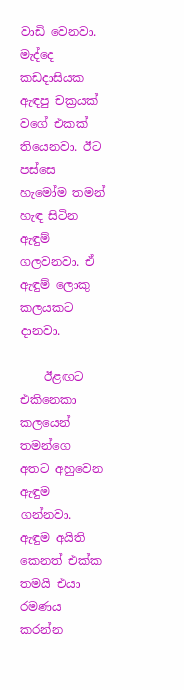වාඩි වෙනවා. මැද්දෙ කඩදාසියක ඇඳපු චක්‍රයක් වගේ එකක් තියෙනවා. ඊට පස්සෙ හැමෝම තමන් හැඳ සිටින ඇඳුම් ගලවනවා. ඒ ඇඳුම් ලොකු කලයකට දානවා.

    ඊළඟට එකිනෙකා කලයෙන් තමන්ගෙ අතට අහුවෙන ඇඳුම ගන්නවා. ඇඳුම අයිති කෙනත් එක්ක තමයි එයා රමණය කරන්න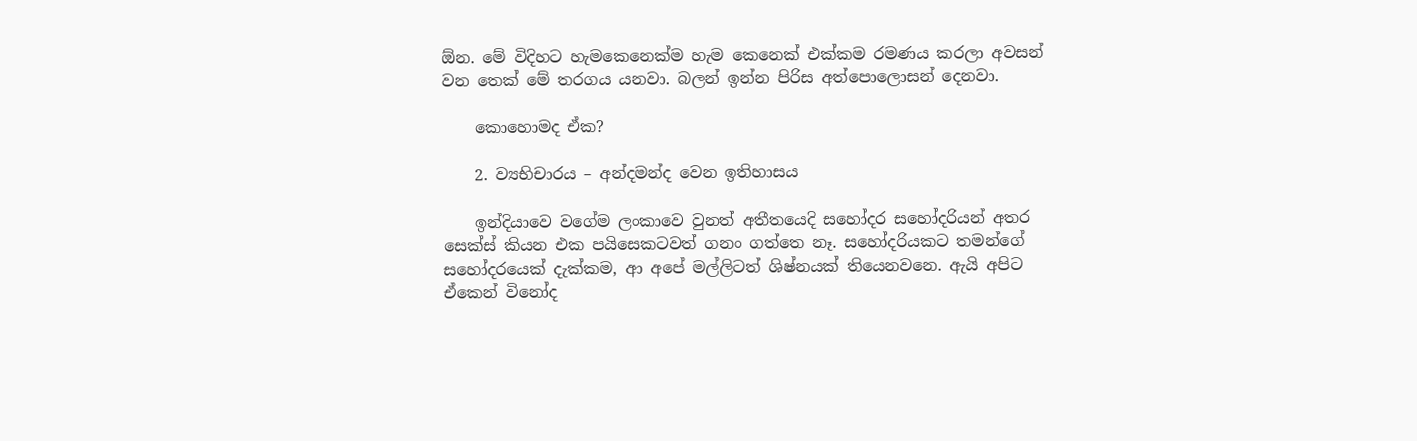ඕන. මේ විදිහට හැමකෙනෙක්ම හැම කෙනෙක් එක්කම රමණය කරලා අවසන් වන තෙක් මේ තරගය යනවා. බලන් ඉන්න පිරිස අත්පොලොසන් දෙනවා.

    කොහොමද ඒක?

    2. ව්‍යභිචාරය – අන්දමන්ද වෙන ඉතිහාසය

    ඉන්දියාවෙ වගේම ලංකාවෙ වුනත් අතීතයෙදි සහෝදර සහෝදරියන් අතර සෙක්ස් කියන එක පයිසෙකටවත් ගනං ගත්තෙ නෑ. සහෝදරියකට තමන්ගේ සහෝදරයෙක් දැක්කම, ආ අපේ මල්ලිටත් ශිෂ්නයක් තියෙනවනෙ. ඇයි අපිට ඒකෙන් විනෝද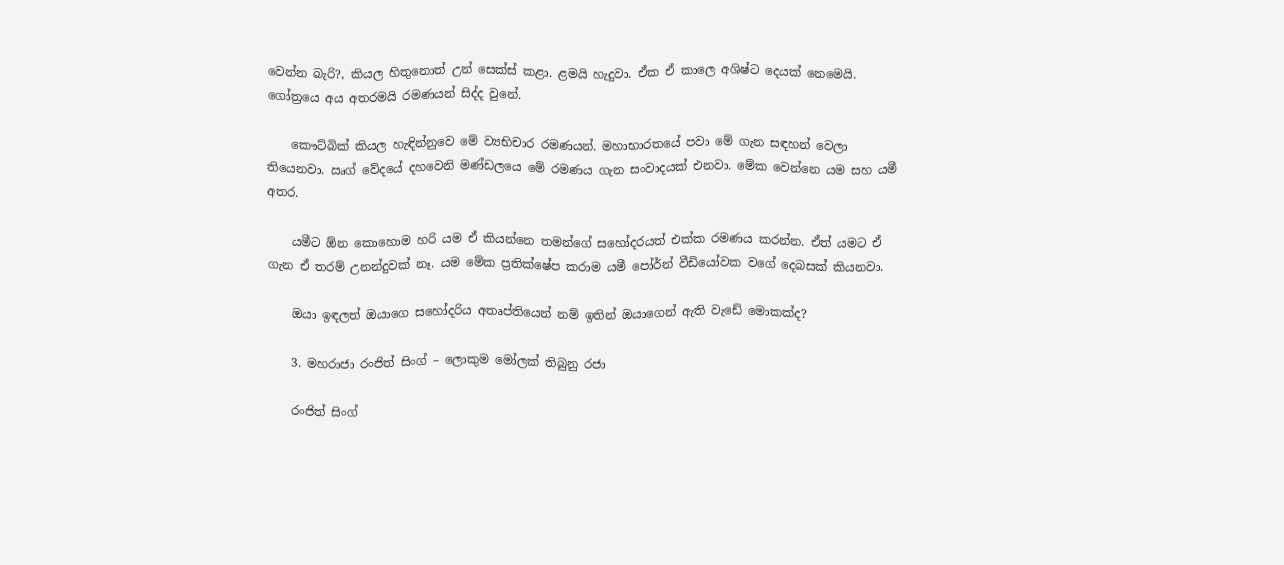වෙන්න බැරි?, කියල හිතුනොත් උන් සෙක්ස් කළා. ළමයි හැදුවා. ඒක ඒ කාලෙ අශිෂ්ට දෙයක් නෙමෙයි. ගෝත්‍රයෙ අය අතරමයි රමණයන් සිද්ද වුනේ.

    කෞට්බික් කියල හැඳින්නුවෙ මේ ව්‍යභිචාර රමණයන්. මහාභාරතයේ පවා මේ ගැන සඳහන් වෙලා තියෙනවා. ඍග් වේදයේ දහවෙනි මණ්ඩලයෙ මේ රමණය ගැන සංවාදයක් එනවා. මේක වෙන්නෙ යම සහ යමී අතර.

    යමීට ඕන කොහොම හරි යම ඒ කියන්නෙ තමන්ගේ සහෝදරයත් එක්ක රමණය කරන්න. ඒත් යමට ඒ ගැන ඒ තරම් උනන්දුවක් නෑ. යම මේක ප්‍රතික්ෂේප කරාම යමී පෝර්න් වීඩියෝවක වගේ දෙබසක් කියනවා.

    ඔයා ඉඳලත් ඔයාගෙ සහෝදරිය අතෘප්තියෙන් නම් ඉතින් ඔයාගෙන් ඇති වැඩේ මොකක්ද?

    3. මහරාජා රංජිත් සිංග් – ලොකුම මෝලක් තිබුනු රජා

    රංජිත් සිංග්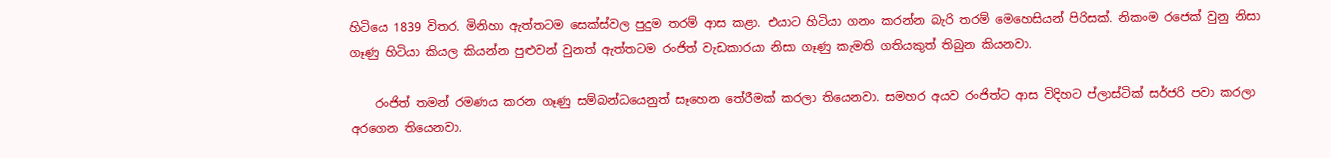හිටියෙ 1839 විතර. මිනිහා ඇත්තටම සෙක්ස්වල පුදුම තරම් ආස කළා. එයාට හිටියා ගනං කරන්න බැරි තරම් මෙහෙසියන් පිරිසක්. නිකංම ර‍ජෙක් වුනු නිසා ගෑණු හිටියා කියල කියන්න පුළුවන් වුනත් ඇත්තටම රංජිත් වැඩකාරයා නිසා ගෑණු කැමති ගතියකුත් තිබුන කියනවා.

    රංජිත් තමන් රමණය කරන ගෑණු සම්බ‍න්ධයෙනුත් සෑහෙන තේරීමක් කරලා තියෙනවා. සමහර අයව රංජිත්ට ආස විදිහට ප්ලාස්ටික් සර්ජරි පවා කරලා අරගෙන තියෙනවා.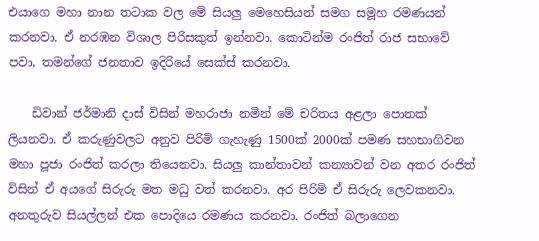එයාගෙ මහා නාන තටාක වල මේ සියලු මෙහෙසියන් සමග සමූහ රමණයන් කරනවා. ඒ නරඹන විශාල පිරිසකුත් ඉන්නවා. කොටින්ම රංජිත් රාජ සභාවේ පවා, තමන්ගේ ජනතාව ඉදිරියේ සෙක්ස් කරනවා.

    ඩිවාන් ජර්මානි දාස් විසින් මහරාජා නමින් මේ චරිතය අළලා පොතක් ලියනවා. ඒ කරුණුවලට අනුව පිරිමි ගැහැණු 1500ක් 2000ක් පමණ සහභාගිවන මහා පූජා රංජිත් කරලා ති‍යෙනවා. සියලු කාන්තාවන් කන්‍යාවන් වන අතර රංජිත් විසින් ඒ අයගේ සිරුරු මත මධු වත් කරනවා. අර පිරිමි ඒ සිරුරු ලෙවකනවා. අනතුරුව සියල්ලන් එක පොදියෙ රමණය කරනවා. රංජිත් බලාගෙන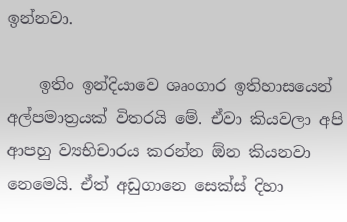ඉන්නවා.

    ඉතිං ඉන්දියාවෙ ශෘංගාර ඉතිහාසයෙන් අල්පමාත්‍රයක් විතරයි මේ. ඒවා කියවලා අපි ආපහු ව්‍යභිචාරය කරන්න ඕන කියනවා නෙමෙයි. ඒත් අඩුගානෙ සෙක්ස් දිහා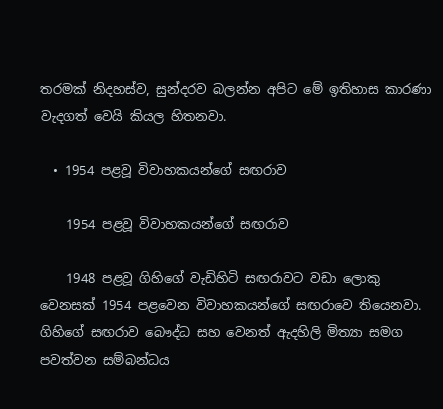තරමක් නිදහස්ව, සුන්දරව බලන්න අපිට මේ ඉතිහාස කාරණා වැදගත් වෙයි කියල හිතනවා.

  • 1954 පළවූ විවාහකයන්ගේ සඟරාව

    1954 පළවූ විවාහකයන්ගේ සඟරාව

    1948 පළවූ ගිහිගේ වැඩිහිටි සඟරාවට වඩා ලොකු වෙනසක් 1954 පළවෙන විවාහකයන්ගේ සඟරාවෙ තියෙනවා. ගිහිගේ සඟරාව බෞද්ධ සහ වෙනත් ඇදහිලි මිත්‍යා සමග පවත්වන සම්බන්ධය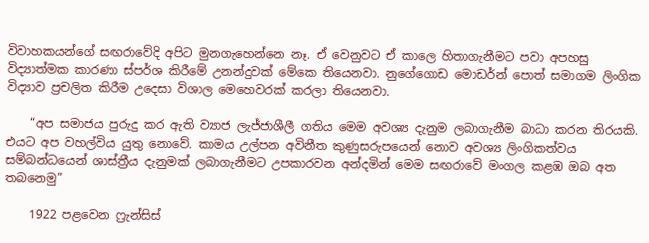විවාහකයන්ගේ සඟරාවේදි අපිට මුනගැහෙන්නෙ නෑ. ඒ වෙනුවට ඒ කාලෙ හිතාගැනීමට පවා අපහසු විද්‍යාත්මක කාරණා ස්පර්ශ කිරීමේ උනන්දුවක් මේකෙ තියෙනවා. නුගේගොඩ මොඩර්න් පොත් සමාගම ලිංගික විද්‍යාව ප්‍රචලිත කිරීම උදෙසා විශාල මෙහෙවරක් කරලා තියෙනවා.

    “අප සමාජය පුරුදු කර ඇති ව්‍යාජ ලැජ්ජාශීලී ගතිය මෙම අවශ්‍ය දැනුම ලබාගැනීම බාධා කරන තිරයකි. එයට අප වහල්විය යුතු නොවේ. කාමය උල්පන අවිනීත කුණුසරුපයෙන් නොව අවශ්‍ය ලිංගිකත්වය සම්බන්ධයෙන් ශාස්ත්‍රීය දැනුමක් ලබාගැනීමට උපකාරවන අන්දමින් මෙම සඟරාවේ මංගල කළඹ ඔබ අත තබනෙමු”

    1922 පළවෙන ෆ්‍රැන්සිස්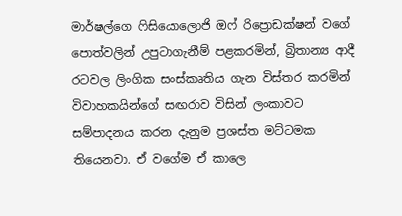මාර්ෂල්ගෙ ෆිසියොලොජි ඔෆ් රිප්‍රොඩක්ෂන් වගේ පොත්වලින් උපුටාගැනීම් පළකරමින්, බ්‍රිතාන්‍ය ආදී රටවල ලිංගික සංස්කෘතිය ගැන විස්තර කරමින් විවාහකයින්ගේ සඟරාව විසින් ලංකාවට සම්පාදනය කරන දැනුම ප්‍රශස්ත මට්ටමක තියෙනවා. ඒ වගේම ඒ කාලෙ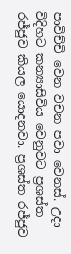පාවිච්චි වෙන වචන පවා වෙනස්. උදා විදිහට කන්‍යාසිවිය වෙනුවට ප්‍රශස්ත රජ්ජුව කියල යොදනවා. ප්‍රශස්ත රජ්ජුව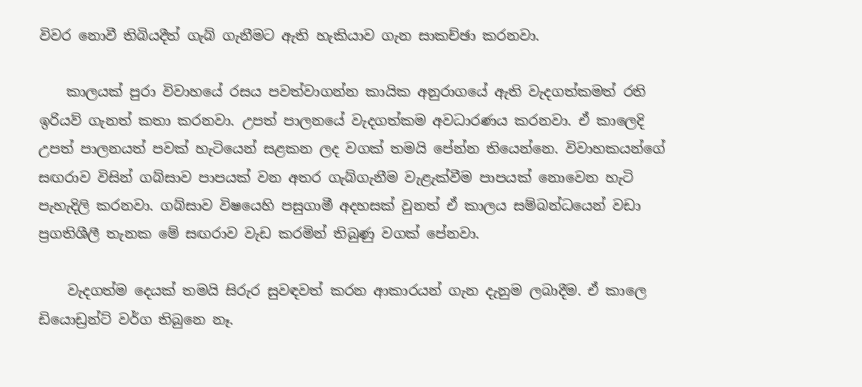විවර නොවී තිබියදීත් ගැබ් ගැනීමට ඇති හැකියාව ගැන සාකච්ඡා කරනවා.

    කාලයක් පුරා විවාහයේ ර‍සය පවත්වාගන්න කායික අනුරාගයේ ඇති වැදගත්කමත් රති ඉරියව් ගැනත් කතා කරනවා. උපත් පාලනයේ වැදගත්කම අවධාරණය කරනවා. ඒ කාලෙදි උපත් පාලනයත් පවක් හැටියෙන් සළකන ලද වගක් තමයි පේන්න තියෙන්නෙ. විවාහකයන්ගේ සඟරාව විසින් ගබ්සාව පාපයක් වන අතර ගැබ්ගැනීම වැළැක්වීම පාපයක් නොවෙන හැටි පැහැදිලි කරනවා. ගබ්සාව විෂයෙහි පසුගාමී අදහසක් වුනත් ඒ කාලය සම්බන්ධයෙන් වඩා ප්‍රගතිශීලී තැනක මේ සඟරාව වැඩ කරමින් තිබුණු වගක් පේනවා.

    වැදගත්ම දෙයක් තමයි සිරුර සුවඳවත් කරන ආකාරයන් ගැන දැනුම ලබාදීම. ඒ කාලෙ ඩියොඩ්‍රන්ට් වර්ග තිබුනෙ නෑ.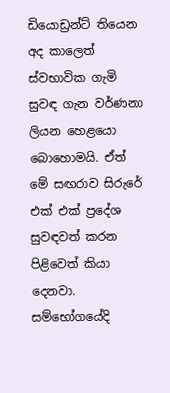ඩියොඩ්‍රන්ට් තියෙන අද කාලෙත් ස්වභාවික ගැමි සුවඳ ගැන වර්ණනා ලියන හෙළයො බොහොමයි. ඒත් මේ සඟරාව සිරුරේ එක් එක් ප්‍රදේශ සුවඳවත් කරන පිළිවෙත් කියා දෙනවා. සම්භෝගයේදි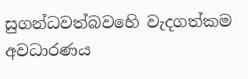සුගන්ධවත්බවහෙි වැදගත්කම අවධාරණය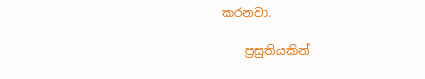කරනවා.

    ප්‍රසුතියකින්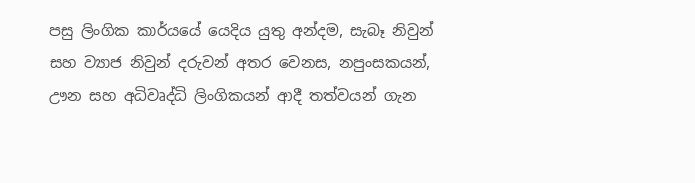පසු ලිංගික කාර්යයේ යෙදිය යුතු අන්දම, සැබෑ නිවුන් සහ ව්‍යාජ නිවුන් දරුවන් අතර වෙනස, නපුංසකයන්, ඌන සහ අධිවෘද්ධි ලිංගිකයන් ආදී තත්වයන් ගැන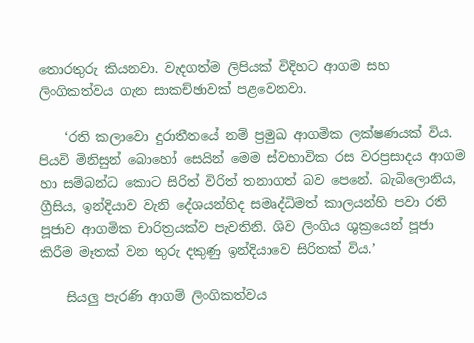තොරතුරු කියනවා. වැදගත්ම ලිපියක් විදිහට ආගම සහ ලිංගිකත්වය ගැන සාකච්ඡාවක් පළවෙනවා.

    ‘රති කලාවො දුරාතීතයේ නම් ප්‍රමුඛ ආගමික ලක්ෂණයක් විය. පියවි මිනිසුන් බොහෝ සෙයින් මෙම ස්වභාවික රස වරප්‍රසාදය ආගම හා සම්බන්ධ කොට සිරිත් විරිත් තනාගත් බව පෙනේ. බැබිලොනිය, ග්‍රීසිය, ඉන්දියාව වැනි දේශයන්හිද සමෘද්ධිමත් කාලයන්හි පවා රති පූජාව ආගමික චාරිත්‍රයක්ව පැවතිනි. ශිව ලිංගිය ශුක්‍රයෙන් පූජා කිරීම මෑතක් වන තුරු දකුණු ඉන්දියාවෙ සිරිතක් විය.’

    සියලු පැරණි ආගම් ලිංගිකත්වය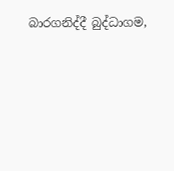බාරගනිද්දී ‍බුද්ධාගම,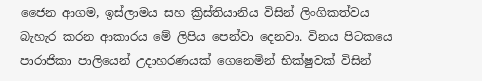ජෛන ආගම, ඉස්ලාමය සහ ක්‍රිස්තියානිය විසින් ලිංගිකත්වය බැහැර කරන ආකාරය මේ ලිපිය පෙන්වා දෙනවා. විනය පිටකයෙ පාරාජිකා පාලියෙන් උදාහරණයක් ගෙනෙමින් භික්ෂුවක් විසින්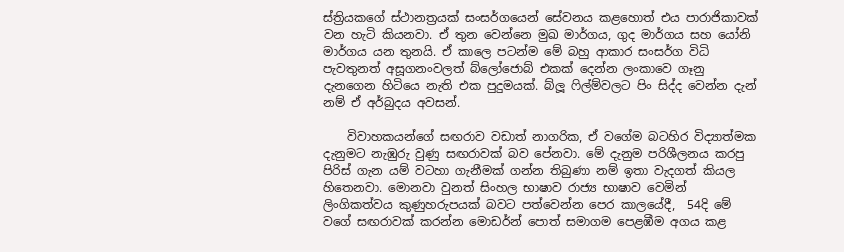ස්ත්‍රියකගේ ස්ථානත්‍රයක් සංසර්ගයෙන් සේවනය කළහොත් එය පාරාජිකාවක් වන හැටි කියනවා. ඒ තුන වෙන්නෙ මුඛ මාර්ගය, ගුද මාර්ගය සහ යෝනි මාර්ගය යන තුනයි. ඒ කාලෙ පටන්ම මේ බහු ආකාර සංසර්ග විධි පැවතුනත් අසූගනංවලත් බ්ලෝජොබ් එකක් දෙන්න ලංකාවෙ ගෑනු දැනගෙන හිටියෙ නැති එක පුදුමයක්. බ්ලූ ෆිල්ම්වලට පිං සිද්ද වෙන්න දැන් නම් ඒ අර්බුදය අවසන්.

    විවාහකයන්ගේ සඟරාව වඩාත් නාගරික, ඒ වගේම බටහිර විද්‍යාත්මක දැනුමට නැඹුරු වුණු සඟරාවක් බව පේනවා. මේ දැනුම පරිශීලනය කරපු පිරිස් ගැන යම් වටහා ගැනීමක් ගන්න තිබුණා නම් ඉතා වැදගත් කියල හිතෙනවා. මොනවා වුනත් සිංහල භාෂාව රාජ්‍ය භාෂාව වෙමින් ලිංගිකත්වය කුණුහරුපයක් බවට පත්වෙන්න පෙර කාල‍යේදී,  54දි මේ වගේ සඟරාවක් කරන්න මොඩර්න් පොත් සමාගම පෙළඹීම අගය කළ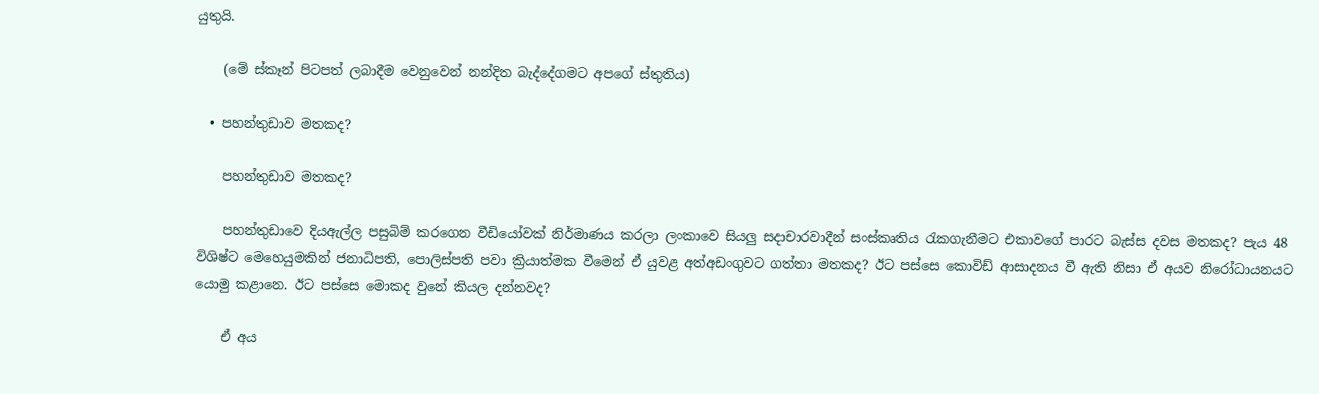යුතුයි.

    (මේ ස්කෑන් පිටපත් ලබාදීම වෙනුවෙන් නන්දිත බැද්දේගමට අපගේ ස්තුතිය)

  • පහන්තුඩාව මතකද?

    පහන්තුඩාව මතකද?

    පහන්තුඩාවෙ දියඇල්ල පසුබිම් කරගෙන වීඩියෝවක් නිර්මාණය කරලා ලංකාවෙ සියලු සදාචාරවාදීන් සංස්කෘතිය රැකගැනීමට එකාවගේ පාරට බැස්ස දවස මතකද? පැය 48 විශිෂ්ට මෙහෙයුමකින් ජනාධිපති, පොලිස්පති පවා ක්‍රියාත්මක වීමෙන් ඒ යුවළ අත්අඩංගුවට ගත්තා මතකද? ඊට පස්සෙ කොවිඩ් ආසාදනය වී ඇති නිසා ඒ අයව නිරෝධායනයට යොමු කළානෙ. ඊට පස්සෙ මොකද වුනේ කියල දන්නවද?

    ඒ අය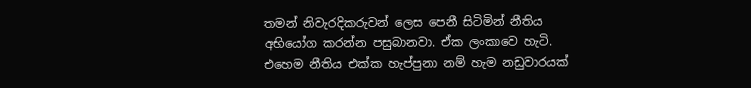තමන් නිවැරදිකරුවන් ලෙස පෙනී සිටිමින් නීතිය අභියෝග කරන්න පසුබානවා. ඒක ලංකාවෙ හැටි. එහෙම නීතිය එක්ක හැප්පුනා නම් හැම නඩුවාරයක්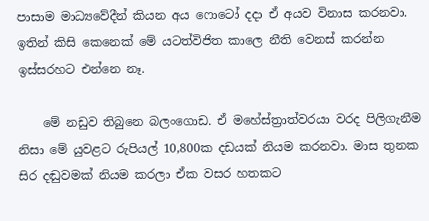පාසාම මාධ්‍යවේදීන් කියන අය ෆොටෝ දදා ඒ අයව විනාස කරනවා. ඉතින් කිසි කෙනෙක් මේ යටත්විජිත කාලෙ නීති වෙනස් කරන්න ඉස්සරහට එන්නෙ නෑ.

    මේ නඩුව තිබුනෙ බලංගොඩ. ඒ මහේස්ත්‍රාත්වරයා වරද පිලිගැනීම නිසා මේ යුවළට රුපියල් 10,800ක දඩයක් නියම කරනවා. මාස තුනක සිර දඬුවමක් නියම කරලා ඒක වසර හතකට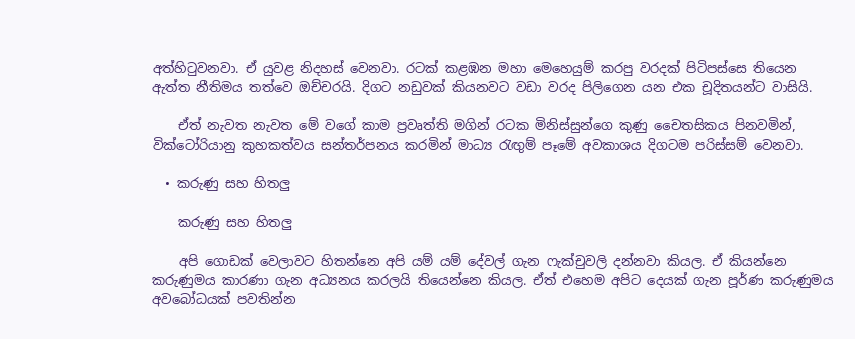අත්හිටුවනවා. ඒ යුවළ නිදහස් වෙනවා. රටක් කළඹන මහා මෙහෙයුම් කරපු වරදක් පිටිපස්සෙ තියෙන ඇත්ත නීතිමය තත්වෙ ඔච්චරයි. දිගට නඩුවක් කියනවට වඩා වරද පිලිගෙන යන එක චූදිතයන්ට වාසියි.

    ඒත් නැවත නැවත මේ වගේ කාම ප්‍රවෘත්ති මගින් රටක මිනිස්සුන්ගෙ කුණු චෛතසිකය පිනවමින්, වික්ටෝරියානු කුහකත්වය සන්තර්පනය කරමින් මාධ්‍ය රැඟුම් පෑමේ අවකාශය දිගටම පරිස්සම් වෙනවා.

  • කරුණු සහ හිතලු

    කරුණු සහ හිතලු

    අපි ගොඩක් වෙලාවට හිතන්නෙ අපි යම් යම් දේවල් ගැන ෆැක්චුවලි දන්නවා කියල. ඒ කියන්නෙ කරුණුමය කාරණා ගැන අධ්‍යනය කරලයි තියෙන්නෙ කියල. ඒත් එහෙම අපිට දෙයක් ගැන පූර්ණ කරුණුමය අවබෝධයක් පවතින්න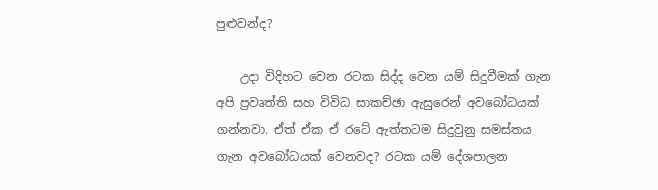පුළුවන්ද?

    උදා විදිහට වෙන රටක සිද්ද වෙන යම් සිදුවීමක් ගැන අපි ප්‍රවෘත්ති සහ විවිධ සාකච්ඡා ඇසුරෙන් අවබෝධයක් ගන්නවා. ඒත් ඒක ඒ රටේ ඇත්තටම සිදුවුනු සමස්තය ගැන අවබෝධයක් වෙනවද? රටක යම් දේශපාලන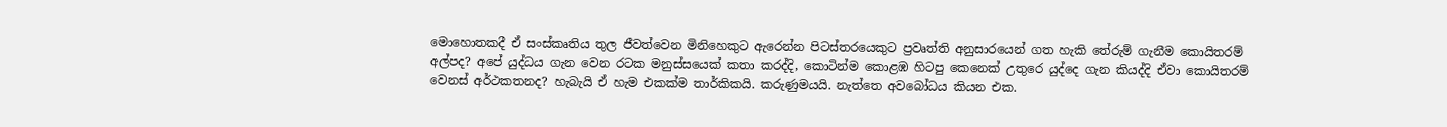මොහොතකදී ඒ සංස්කෘතිය තුල ජීවත්වෙන මිනිහෙකුට ඇරෙන්න පිටස්තරයෙකුට ප්‍රවෘත්ති අනුසාරයෙන් ගත හැකි තේරුම් ගැනීම කොයිතරම් අල්පද? අපේ යුද්ධය ගැන වෙන රටක මනුස්සයෙක් කතා කරද්දි, කොටින්ම කොළඹ හිටපු කෙනෙක් උතුරෙ යුද්දෙ ගැන කියද්දි ඒවා කොයිතරම් වෙනස් අර්ථකතනද? හැබැයි ඒ හැම එකක්ම තාර්කිකයි. කරුණුමයයි. නැත්තෙ අවබෝධය කියන එක.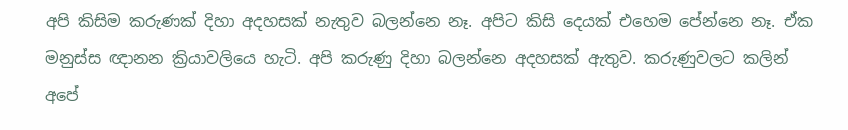අපි කිසිම කරුණක් දිහා අදහසක් නැතුව බලන්නෙ නෑ. අපිට කිසි දෙයක් එහෙම පේන්නෙ නෑ. ඒක මනුස්ස ඥානන ක්‍රියාවලියෙ හැටි. අපි කරුණු දිහා බලන්නෙ අදහසක් ඇතුව. කරුණුවලට කලින් අපේ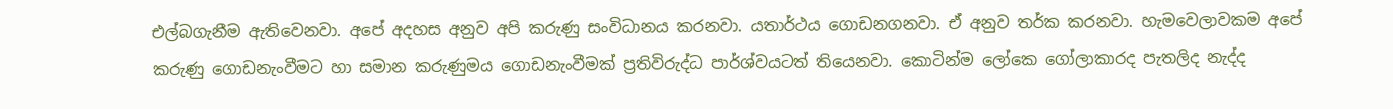එල්බගැනීම ඇතිවෙනවා. අපේ අදහස අනුව අපි කරුණු සංවිධානය කරනවා. යතාර්ථය ගොඩනගනවා. ඒ අනුව තර්ක කරනවා. හැමවෙලාවකම අපේ කරුණු ගොඩනැංවීමට හා සමාන කරුණුමය ගොඩනැංවීමක් ප්‍රතිවිරුද්ධ පාර්ශ්වයටත් තියෙනවා. කොටින්ම ලෝකෙ ගෝලාකාරද පැතලිද නැද්ද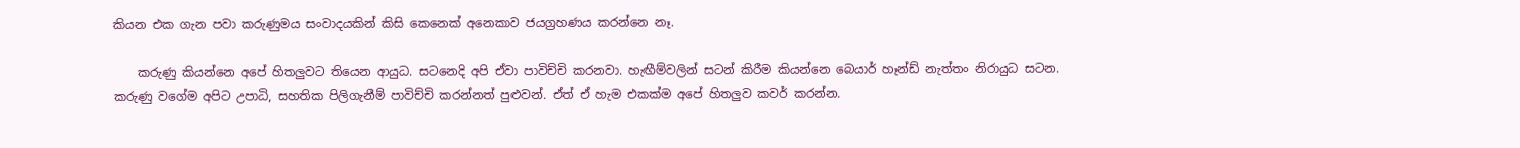කියන එක ගැන පවා කරුණුමය සංවාදයකින් කිසි කෙනෙක් අනෙකාව ජයග්‍රහණය කරන්නෙ නෑ.

    කරුණු කියන්නෙ අපේ හිතලුවට තියෙන ආයුධ. සටනෙදි අපි ඒවා පාවිච්චි කරනවා. හැඟීම්වලින් සටන් කිරීම කියන්නෙ බෙයාර් හෑන්ඩ් නැත්තං නිරායුධ සටන. කරුණු වගේම අපිට උපාධි, සහතික පිලිගැනීම් පාවිච්චි කරන්නත් පුළුවන්. ඒත් ඒ හැම එකක්ම අපේ හිතලුව කවර් කරන්න.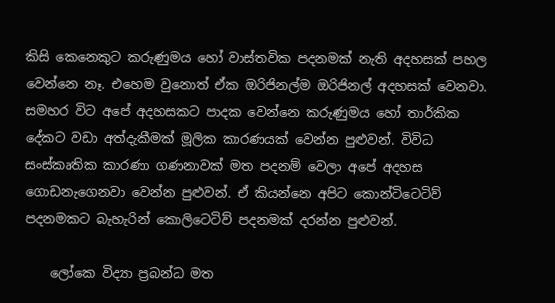කිසි කෙනෙකුට කරුණුමය හෝ වාස්තවික පදනමක් නැති අදහසක් පහල වෙන්නෙ නෑ. එහෙම වුනොත් ඒක ඔරිජිනල්ම ඔරිජිනල් අදහසක් වෙනවා. සමහර විට අපේ අදහසකට පාදක වෙන්නෙ කරුණුමය හෝ තාර්කික දේකට වඩා අත්දැකීමක් මූලික කාරණයක් වෙන්න පුළුවන්. විවිධ සංස්කෘතික කාරණා ගණනාවක් මත පදනම් වෙලා අපේ අදහස ගොඩනැ‍ගෙනවා වෙන්න පුළුවන්. ඒ කියන්නෙ අපිට කොන්ටිටෙටිව් පදනමකට බැහැරින් කොලිටෙටිව් පදනමක් දරන්න පුළුවන්.

    ලෝකෙ විද්‍යා ප්‍රබන්ධ මත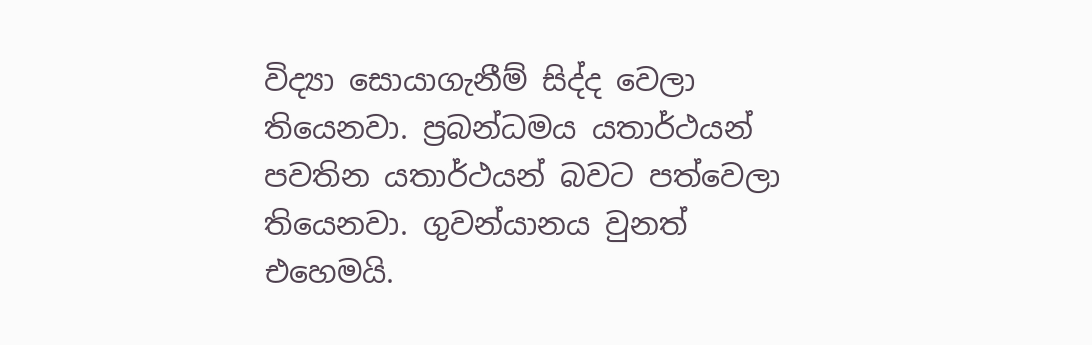විද්‍යා සොයාගැනීම් සිද්ද වෙලා තියෙනවා. ප්‍රබන්ධමය යතාර්ථයන් පවතින යතාර්ථයන් බවට පත්වෙලා තියෙනවා. ගුවන්යානය වුනත් එහෙමයි.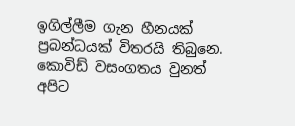ඉගිල්ලීම ගැන හීනයක් ප්‍රබන්ධයක් විතරයි තිබුනෙ. කොවිඩ් වසංගතය වුනත් අපිට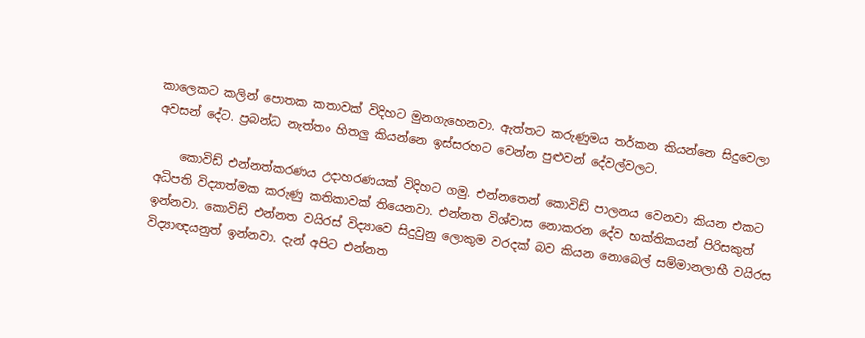කාලෙකට කලින් පොතක කතාවක් විදිහට මුනගැහෙනවා. ඇත්තට කරුණුමය තර්කන කියන්නෙ සිදුවෙලා අවසන් දේට. ප්‍රබන්ධ නැත්තං හිතලු කියන්නෙ ඉස්සරහට වෙන්න පුළුවන් දේවල්වලට.

    කොවිඩ් එන්නත්කරණය උදාහරණයක් විදිහට ගමු. එන්නතෙන් කොවිඩ් පාලනය වෙනවා කියන එකට අධිපති විද්‍යාත්මක කරුණු කතිකාවක් තියෙනවා. එන්නත විශ්වාස නොකරන දේව භක්තිකයන් පිරිසකුත් ඉන්නවා. කොවිඩ් එන්නත වයිරස් විද්‍යාවෙ සිදුවුනු ලොකුම වරදක් බව කියන නොබෙල් සම්මානලාභී වයිරස විද්‍යාඥයනුත් ඉන්නවා. දැන් අපිට එන්නත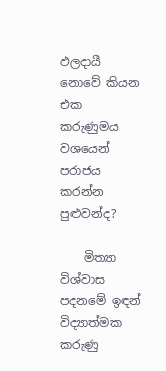ඵලදායී නොවේ කියන එක කරුණුමය වශයෙන් පරාජය කරන්න පුළුවන්ද?

    මිත්‍යා විශ්වාස පදනමේ ඉඳන් විද්‍යාත්මක කරුණු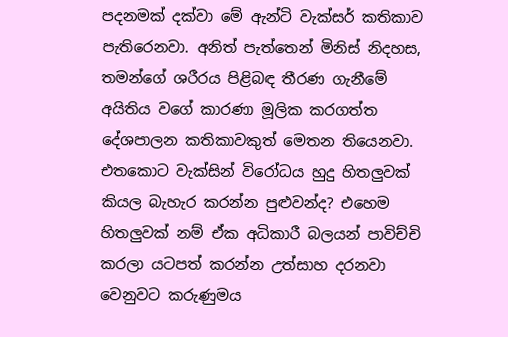පදනමක් දක්වා මේ ඇන්ටි වැක්සර් කතිකාව පැතිරෙනවා. අනිත් පැත්තෙන් මිනිස් නිදහස, තමන්ගේ ශරීරය පිළිබඳ තීරණ ගැනීමේ අයිතිය වගේ කාරණා මූලික කරගත්ත දේශපාලන කතිකාවකුත් මෙතන තියෙනවා. එතකොට වැක්සින් විරෝධය හුදු හිතලුවක් කියල බැහැර කරන්න පුළුවන්ද? එහෙම හිතලුවක් නම් ඒක අධිකාරී බලයන් පාවිච්චි කරලා යටපත් කරන්න උත්සාහ දරනවා වෙනුවට කරුණුමය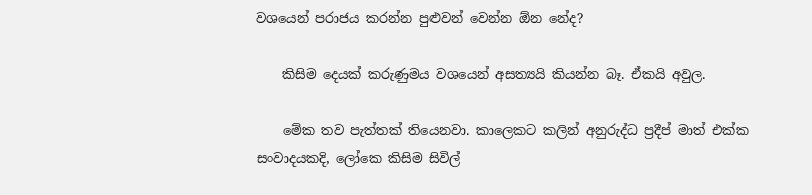වශයෙන් පරාජය කරන්න පුළුවන් වෙන්න ඕන නේද?

    කිසිම දෙයක් කරුණුමය වශයෙන් අසත්‍යයි කියන්න බෑ. ඒකයි අවුල.

    මේක තව පැත්තක් තියෙනවා. කාලෙකට කලින් අනුරුද්ධ ප්‍රදීප් මාත් එක්ක සංවාදයකදි, ලෝකෙ කිසිම සිවිල්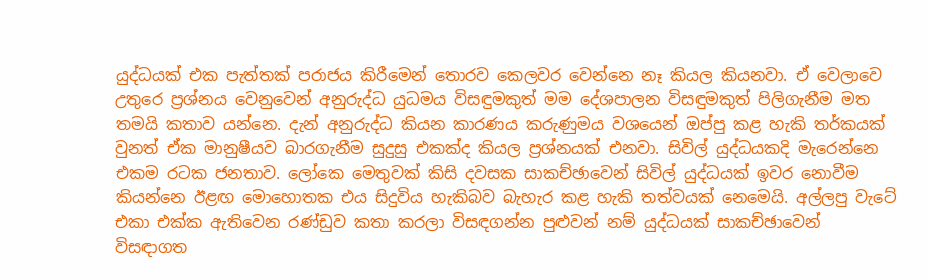යුද්ධයක් එක පැත්තක් පරාජය කිරීමෙන් තොරව කෙලවර වෙන්නෙ නෑ කියල කියනවා. ඒ වෙලාවෙ උතුරෙ ප්‍රශ්නය වෙනුවෙන් අනුරුද්ධ යුධමය විසඳුමකුත් මම දේශපාලන විසඳුමකුත් පිලිගැනීම මත තමයි කතාව යන්නෙ. දැන් අනුරුද්ධ කියන කාරණය කරුණුමය වශයෙන් ඔප්පු කළ හැකි තර්කයක් වුනත් ඒක මානුෂීයව බාරගැනීම සුදුසු එකක්ද කියල ප්‍රශ්නයක් එනවා. සිවිල් යුද්ධයකදි මැරෙන්නෙ එකම රටක ජනතාව. ලෝකෙ මෙතුවක් කිසි දවසක සාකච්ඡාවෙන් සිවිල් යුද්ධයක් ඉවර නොවීම කියන්නෙ ඊළඟ මොහොතක එය සිදුවිය හැකිබව බැහැර කළ හැකි තත්වයක් නෙමෙයි. අල්ලපු වැටේ එකා එක්ක ඇතිවෙන රණ්ඩුව කතා කරලා විසඳගන්න පුළුවන් නම් යුද්ධයක් සාකච්ඡාවෙන් විසඳාගත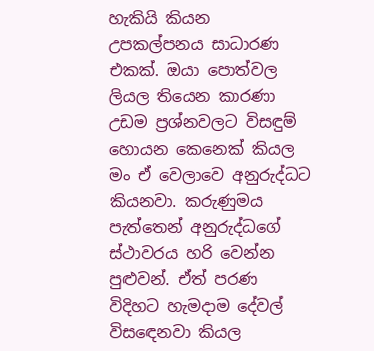හැකියි කියන උපකල්පනය සාධාරණ එකක්. ඔයා පොත්වල ලියල තියෙන කාරණා උඩම ප්‍රශ්නවලට විසඳුම් හොයන කෙනෙක් කියල මං ඒ වෙලාවෙ අනුරුද්ධට කියනවා. කරුණුමය පැත්තෙන් අනුරුද්ධගේ ස්ථාවරය හරි වෙන්න පුළුවන්. ඒත් පරණ විදිහට හැමදාම දේවල් විස‍ඳ‍ෙනවා කියල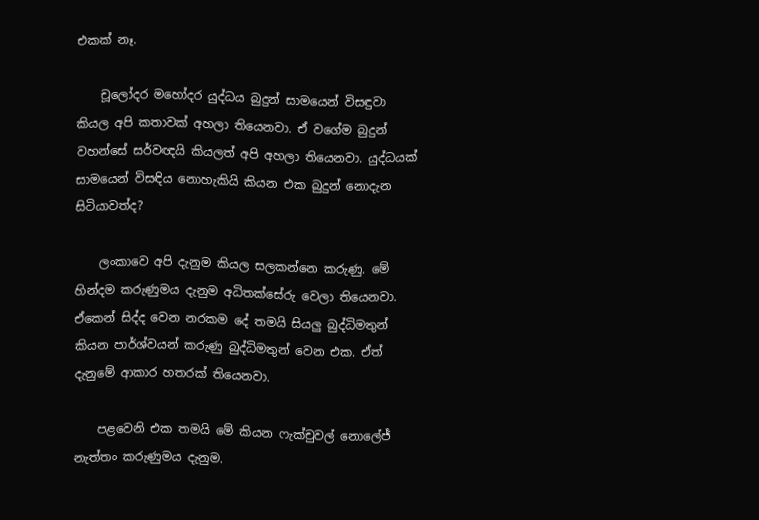එකක් නෑ.

    චූලෝදර මහෝදර යුද්ධය බුදුන් සාමයෙන් විසඳුවා කියල අපි කතාවක් අහලා තියෙනවා. ඒ වගේම බුදුන් වහන්සේ සර්වඥයි කියලත් අපි අහලා තියෙනවා. යුද්ධයක් සාමයෙන් විසඳිය නොහැකියි කියන එක බුදුන් නොදැන සිටියාවත්ද?

    ලංකාවෙ අපි දැනුම කියල සලකන්නෙ කරුණු. මේ හින්දම කරුණුමය දැනුම අධිතක්සේරු වෙලා තියෙනවා. ඒකෙන් සිද්ද වෙන නරකම දේ තමයි සියලු බුද්ධිමතුන් කියන පාර්ශ්වයන් කරුණු බුද්ධිමතුන් වෙන එක. ඒත් දැනුමේ ආකාර හතරක් තියෙනවා.

    පළවෙනි එක තමයි මේ කියන ෆැක්චුවල් නොලේජ් නැත්තං කරුණුමය දැනුම.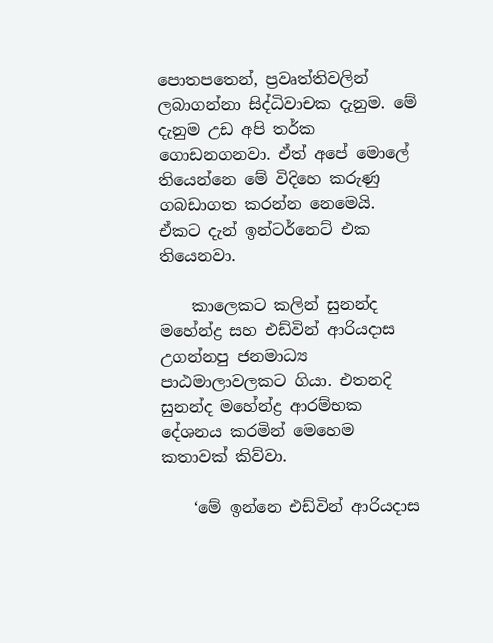පොතපතෙන්, ප්‍රවෘත්තිවලින් ලබාගන්නා සිද්ධිවාචක දැනුම. මේ දැනුම උඩ අපි තර්ක ගොඩනගනවා. ඒත් අපේ මොලේ තියෙන්නෙ ‍මේ විදිහෙ කරුණු ගබඩාගත කරන්න නෙමෙයි. ඒකට දැන් ඉන්ටර්නෙට් එක තියෙනවා.

    කාලෙකට කලින් සුනන්ද මහේන්ද්‍ර සහ එඩ්වින් ආරියදාස උගන්නපු ජනමාධ්‍ය පාඨමාලාවලකට ගියා. එතනදි සුනන්ද මහේන්ද්‍ර ආරම්භක දේශනය කරමින් මෙහෙම කතාවක් කිව්වා.

    ‘මේ ඉන්නෙ එඩ්වින් ආරියදාස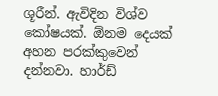ශූරීන්. ඇවිදින විශ්ව කෝෂයක්. ඕනම දෙයක් අහන පරක්කුවෙන් දන්නවා. හාර්ඩ්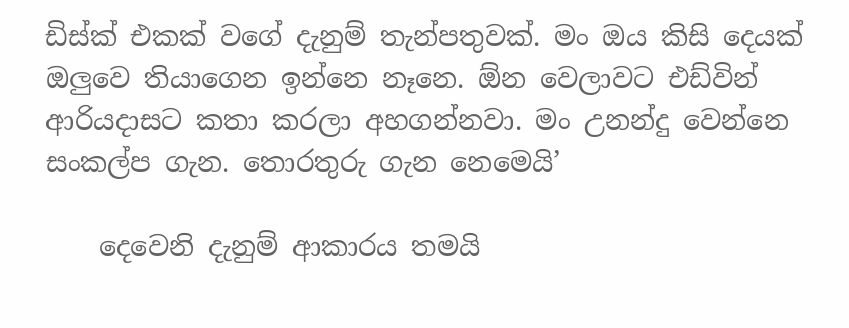ඩිස්ක් එකක් වගේ දැනුම් තැන්පතුවක්. මං ඔය කිසි දෙයක් ඔලුවෙ තියාගෙන ඉන්නෙ නෑනෙ. ඕන වෙලාවට එඩ්වින් ආරියදාසට කතා කරලා අහගන්නවා. මං උනන්දු වෙන්නෙ සංකල්ප ගැන. තොරතුරු ගැන නෙමෙයි’

    දෙවෙනි දැනුම් ආකාරය තමයි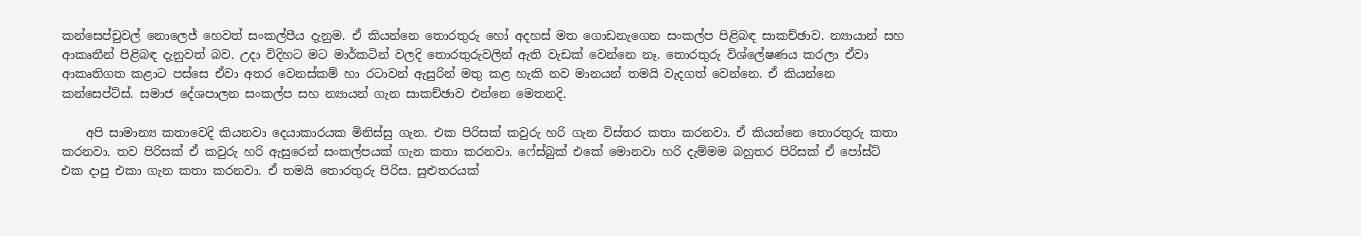කන්සෙප්චුවල් නොලෙජ් හෙවත් සංකල්පීය දැනුම. ඒ කියන්නෙ තොරතුරු හෝ අදහස් මත ගොඩනැගෙන සංකල්ප පිළිබඳ සාකච්ඡාව. න්‍යායාන් සහ ආකෘතීන් පිළිබඳ දැනුවත් බව. උදා විදිහට මට මාර්කටින් වලදි ‍තොරතුරුවලින් ඇති වැඩක් වෙන්නෙ නෑ. තොරතුරු විශ්ලේෂණය කරලා ඒවා ආකෘතිගත කළාට පස්සෙ ඒවා අතර වෙනස්කම් හා රටාවන් ඇසුරින් මතු කළ හැකි නව මානයන් තමයි වැදගත් වෙන්නෙ. ඒ කියන්නෙ කන්සෙප්ට්ස්. සමාජ දේශපාලන සංකල්ප සහ න්‍යායන් ගැන සාකච්ඡාව එන්නෙ මෙතනදි.

    අපි සාමාන්‍ය කතාවෙදි කියනවා දෙයාකාරයක මිනිස්සු ගැන. එක පිරිසක් කවුරු හරි ගැන විස්තර කතා කරනවා. ඒ කියන්නෙ තොරතුරු කතා කරනවා. තව පිරිසක් ඒ කවුරු හරි ඇසුරෙන් සංකල්පයක් ගැන කතා කරනවා. ෆේස්බුක් එකේ මොනවා හරි දැම්මම බහුතර පිරිසක් ඒ පෝස්ට් එක දාපු එකා ගැන කතා කරනවා. ඒ තමයි තොරතුරු පිරිස. සුළුතරයක්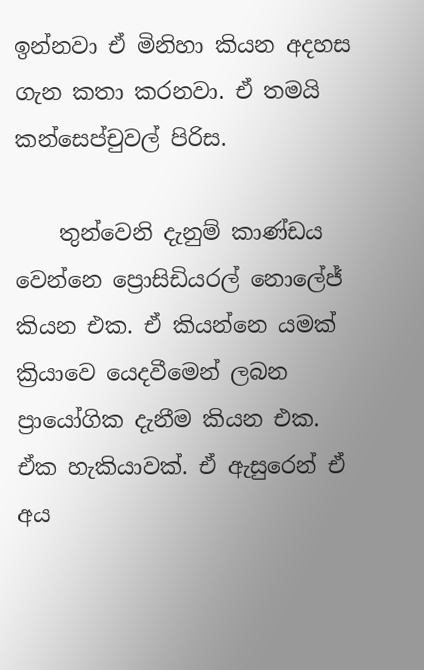ඉන්නවා ඒ මිනිහා කියන අදහස ගැන කතා කරනවා. ඒ තමයි කන්සෙප්චුවල් පිරිස.

    තුන්වෙනි දැනුම් කාණ්ඩය වෙන්නෙ ප්‍රොසිඩියරල් නොලේජ් කියන එක. ඒ කියන්නෙ යමක් ක්‍රියාවෙ යෙදවීමෙන් ලබන ප්‍රායෝගික දැනීම කියන එක. ඒක හැකියාවක්. ඒ ඇසුරෙන් ඒ අය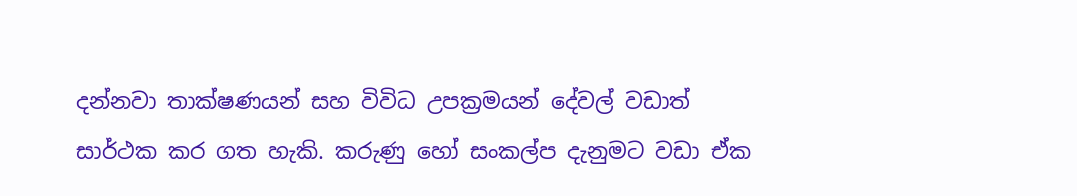දන්නවා තාක්ෂණයන් සහ විවිධ උපක්‍රමයන් දේවල් වඩාත් සාර්ථක කර ගත හැකි. කරුණු හෝ සංකල්ප දැනුමට වඩා ඒක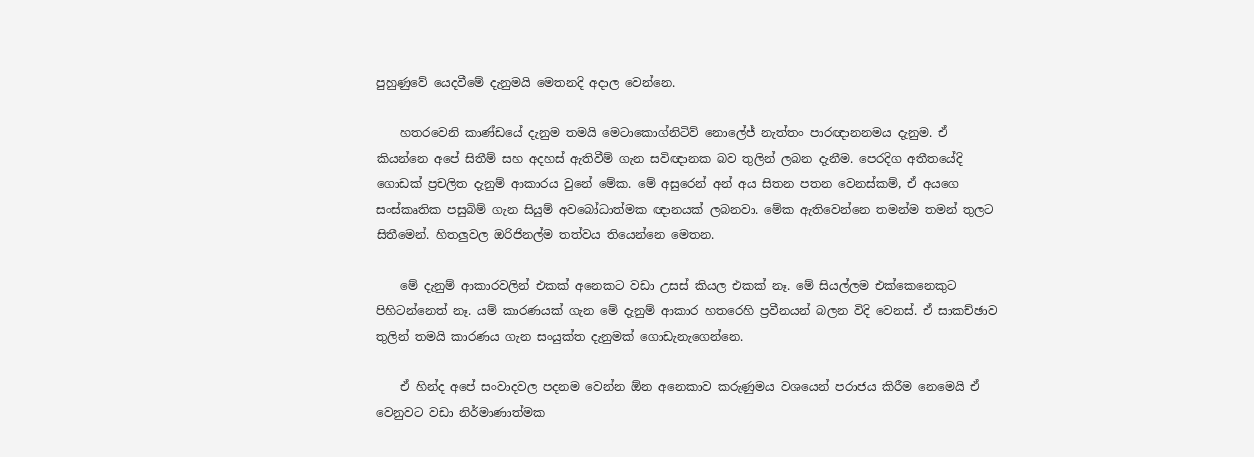පුහුණුවේ යෙදවීමේ දැනුමයි මෙතනදි අදාල වෙන්නෙ.

    හතරවෙනි කාණ්ඩයේ දැනුම තමයි මෙටාකොග්නිටිව් නොලේජ් නැත්තං පාරඥානනමය දැනුම. ඒ කියන්නෙ අපේ සිතීම් සහ අදහස් ඇතිවීම් ගැන සවිඥානක බව තුලින් ලබන දැනීම. පෙරදිග අතීතයේදි ගොඩක් ප්‍රචලිත දැනුම් ආකාරය වුනේ මේක. මේ අසුරෙන් අන් අය සිතන පතන වෙනස්කම්, ඒ අයගෙ සංස්කෘතික පසුබිම් ගැන සියුම් අවබෝධාත්මක ඥානයක් ලබනවා. මේක ඇතිවෙන්නෙ තමන්ම තමන් තුලට සිතීමෙන්. හිතලුවල ඔරිජිනල්ම තත්වය තියෙන්නෙ මෙතන.

    මේ දැනුම් ආකාරවලින් එකක් අනෙකට වඩා උසස් කියල එකක් නෑ. මේ සියල්ලම එක්කෙනෙකුට පිහිටන්නෙත් නෑ. යම් කාරණයක් ගැන මේ දැනුම් ආකාර හතරෙහි ප්‍රවීනයන් බලන විදි වෙනස්. ඒ සාකච්ඡාව තුලින් තමයි කාරණය ගැන සංයුක්ත දැනුමක් ගොඩැනැගෙන්නෙ.

    ඒ හින්ද අපේ සංවාදවල පදනම වෙන්න ඕන අනෙකාව කරුණුමය වශයෙන් පරාජය කිරීම නෙමෙයි ඒ වෙනුවට වඩා නිර්මාණාත්මක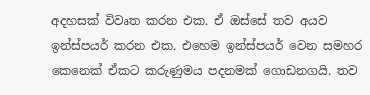අදහසක් විවෘත කරන එක. ඒ ඔස්සේ තව අයව ඉන්ස්පයර් කරන එක. එහෙම ඉන්ස්පයර් වෙන සමහර කෙනෙක් ඒකට කරුණුමය පදනමක් ගොඩනගයි. තව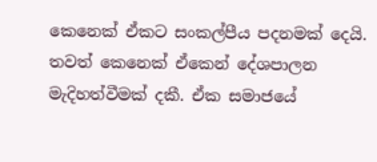කෙනෙක් ඒකට සංකල්පීය පදනමක් දෙයි. තවත් කෙනෙක් ඒකෙන් දේශපාලන මැදිහත්වීමක් දකී. ඒක සමාජයේ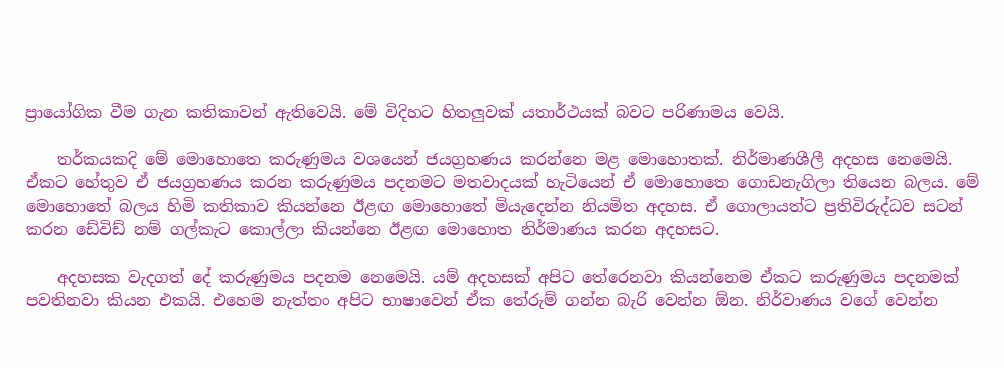ප්‍රා‍යෝගික වීම ගැන කතිකාවන් ඇතිවෙයි. මේ විදිහට හිතලුවක් යතාර්ථයක් බවට පරිණාමය වෙයි.

    තර්කයකදි මේ මොහොතෙ කරුණුමය වශයෙන් ජයග්‍රහණය කරන්නෙ මළ මොහොතක්. නිර්මාණශීලී අදහස නෙමෙයි. ඒකට හේතුව ඒ ජයග්‍රහණය කරන කරුණුමය පදනමට මතවාදයක් හැටියෙන් ඒ මොහොතෙ ගොඩනැගිලා ති‍යෙන බලය. මේ මොහොතේ බලය හිමි කතිකාව කියන්නෙ ඊළඟ මොහොතේ මියැදෙන්න නියමිත අදහස. ඒ ගොලායත්ට ප්‍රතිවිරුද්ධව සටන් කරන ඩේවිඩ් නම් ගල්කැට කොල්ලා කියන්නෙ ඊළඟ මොහොත නිර්මාණය කරන අදහසට.

    අදහසක වැදගත් දේ කරුණුමය පදනම නෙමෙයි. යම් අදහසක් අපිට තේරෙනවා කියන්නෙම ඒකට කරුණුමය පදනමක් පවතිනවා කියන එකයි. එහෙම නැත්තං අපිට භාෂාවෙන් ඒක තේරුම් ගන්න බැරි වෙන්න ඕන. නිර්වාණය වගේ වෙන්න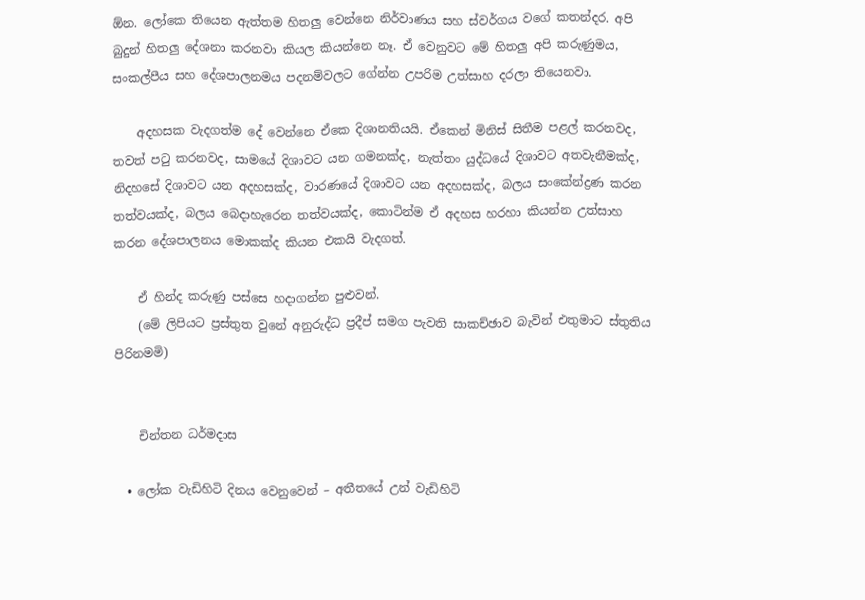ඕන. ලෝකෙ තියෙන ඇත්තම හිතලු වෙන්නෙ නිර්වාණය සහ ස්වර්ගය වගේ කතන්දර. අපි බුදුන් හිතලු දේශනා කරනවා කියල කියන්නෙ නෑ. ඒ වෙනුවට මේ හිතලු අපි කරුණුමය, සංකල්පීය සහ දේශපාලනමය පදනම්වලට ගේන්න උපරිම උත්සාහ දරලා තියෙනවා.

    අදහසක වැදගත්ම දේ වෙන්නෙ ඒකෙ දිශානතියයි. ඒකෙන් මිනිස් සිතීම පළල් කරනවද, තවත් පටු කරනවද, සාමයේ දිශාවට යන ගමනක්ද, නැත්තං යුද්ධයේ දිශාවට අතවැනීමක්ද, නිදහසේ දිශාවට යන අදහසක්ද, වාරණයේ දිශාවට යන අදහසක්ද, බලය සංකේන්ද්‍රණ කරන තත්වයක්ද, බලය බෙදාහැ‍රෙන තත්වයක්ද, කොටින්ම ඒ අදහස හරහා කියන්න උත්සාහ කරන දේශපාලනය මොකක්ද කියන එකයි වැදගත්.

    ඒ හින්ද කරුණු පස්සෙ හදාගන්න පුළුවන්.
    (මේ ලිපියට ප්‍රස්තුත වුනේ අනුරුද්ධ ප්‍රදීප් සමග පැවති සාකච්ඡාව බැවින් එතුමාට ස්තුතිය පිරිනමමි)


    චින්තන ධර්මදාස

  • ලෝක වැඩිහිටි දිනය වෙනුවෙන් – අතීතයේ උන් වැඩිහිටි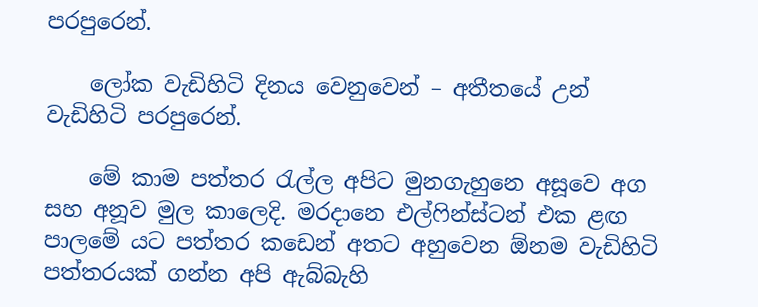පරපුරෙන්.

    ලෝක වැඩිහිටි දිනය වෙනුවෙන් – අතීතයේ උන් වැඩිහිටි පරපුරෙන්.

    මේ කාම පත්තර රැල්ල අපිට මුනගැහුනෙ අසූවෙ අග සහ අනූව මුල කාලෙදි. මරදානෙ එල්ෆින්ස්ටන් එක ළඟ පාලමේ යට පත්තර කඩෙන් අතට අහුවෙන ඕනම වැඩිහිටි පත්තරයක් ගන්න අපි ඇබ්බැහි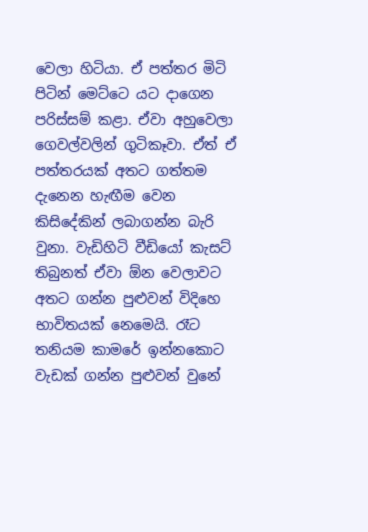වෙලා හිටියා. ඒ පත්තර මිටි පිටින් මෙට්ටෙ යට දාගෙන පරිස්සම් කළා. ඒවා අහුවෙලා ගෙවල්වලින් ගුටිකෑවා. ඒත් ඒ පත්තරයක් අතට ගත්තම දැනෙන හැඟීම වෙන කිසිදේකින් ලබාගන්න බැරි වුනා. වැඩිහිටි වීඩියෝ කැසට් තිබුනත් ඒවා ඕන වෙලාවට අතට ගන්න පුළුවන් විදිහෙ භාවිතයක් නෙමෙයි. රෑට තනියම කාමරේ ඉන්නකොට වැඩක් ගන්න පුළුවන් වුනේ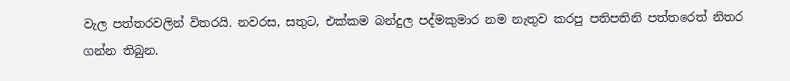වැල පත්තරවලින් විතරයි. නවරස, සතුට, එක්කම බන්දුල පද්මකුමාර නම නැතුව කරපු පතිපතිනි පත්තරෙත් නිතර ගන්න තිබුන.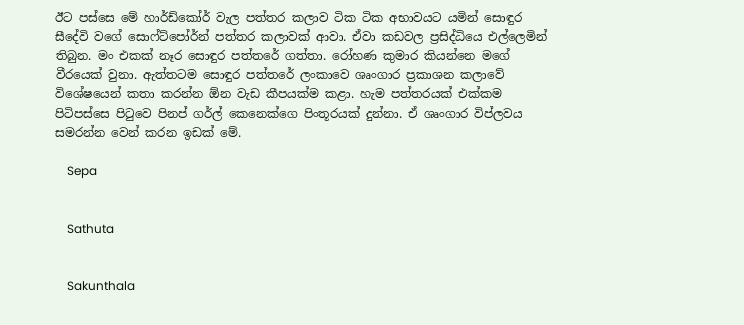ඊට පස්සෙ මේ හාර්ඩ්කෝර් වැල පත්තර කලාව ටික ටික අභාවයට යමින් සොඳුර සීදේවි වගේ සොෆ්ට්පෝර්න් පත්තර කලාවක් ආවා. ඒවා කඩවල ප්‍රසිද්ධියෙ එල්ලෙමින් තිබුන. මං එකක් නෑර සොඳුර පත්තරේ ගත්තා. රෝහණ කුමාර කියන්නෙ මගේ වීරයෙක් වුනා. ඇත්තටම සොඳුර පත්තරේ ලංකාවෙ ශෘංගාර ප්‍රකාශන කලාවේ විශේෂයෙන් කතා කරන්න ඕන වැඩ කීපයක්ම කළා. හැම පත්තරයක් එක්කම පිටිපස්සෙ පිටුවෙ පිනප් ගර්ල් කෙනෙක්ගෙ පිංතූරයක් දුන්නා. ඒ ශෘංගාර විප්ලවය සමරන්න වෙන් කරන ඉඩක් මේ.

    Sepa


    Sathuta


    Sakunthala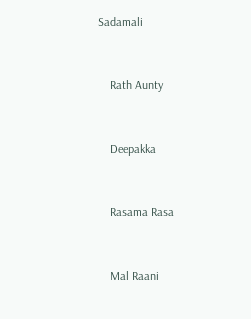Sadamali


    Rath Aunty


    Deepakka


    Rasama Rasa


    Mal Raani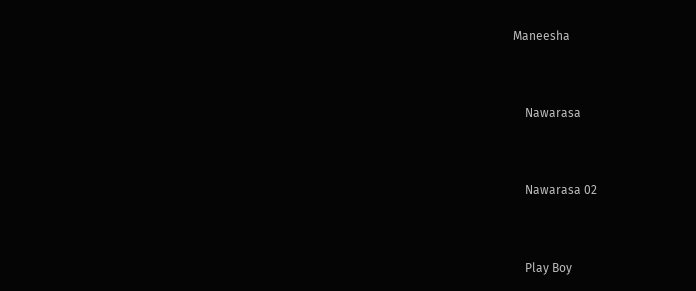Maneesha


    Nawarasa


    Nawarasa 02


    Play Boy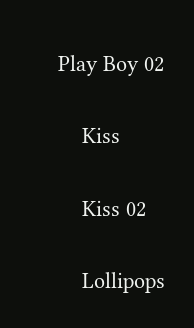Play Boy 02


    Kiss


    Kiss 02


    Lollipops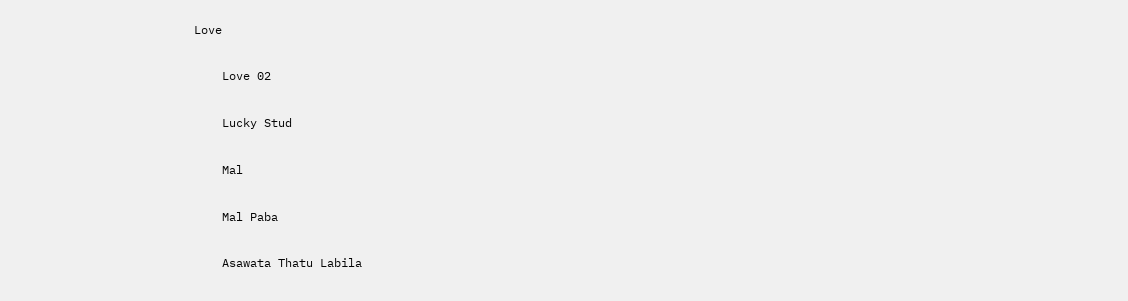Love


    Love 02


    Lucky Stud


    Mal


    Mal Paba


    Asawata Thatu Labila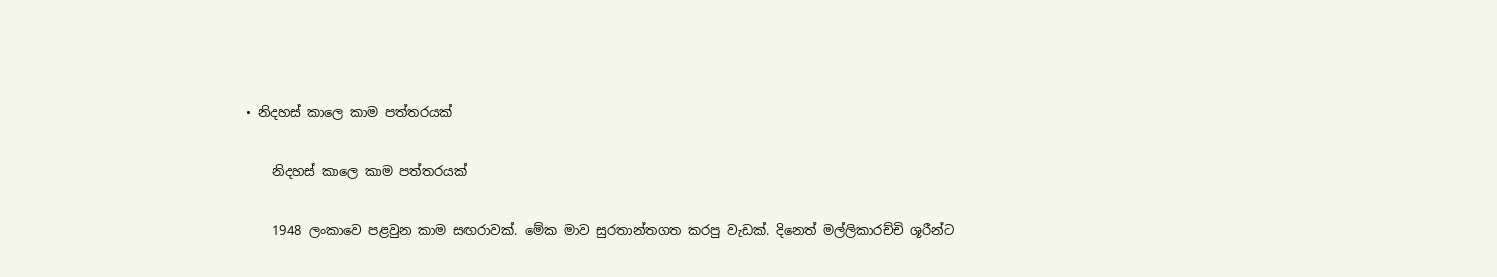• නිදහස් කාලෙ කාම පත්ත‍රයක්

    නිදහස් කාලෙ කාම පත්ත‍රයක්

    1948 ලංකාවෙ පළවුන කාම සඟරාවක්. මේක මාව සුරතාන්තගත කරපු වැඩක්. දිනෙත් මල්ලිකාරච්චි ශූරීන්ට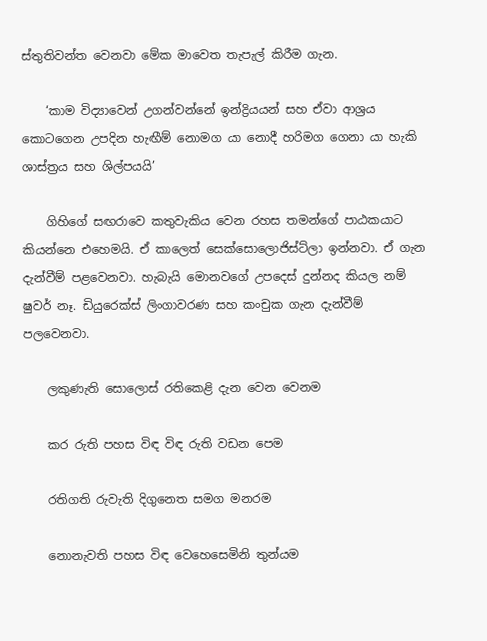ස්තුතිවන්ත වෙනවා මේක මාවෙත තැපැල් කිරීම ගැන.

    ‘කාම විද්‍යාවෙන් උගන්වන්නේ ඉන්ද්‍රියයන් සහ ඒවා ආශ්‍රය කොටගෙන උපදින හැඟීම් නොමග යා නොදී හරිමග ගෙනා යා හැකි ශාස්ත්‍රය සහ ශිල්පයයි’

    ගිහිගේ සඟරාවෙ කතුවැකිය වෙන රහස තමන්ගේ පාඨකයාට කියන්නෙ එහෙමයි. ඒ කාලෙත් සෙක්සොලොජිස්ට්ලා ඉන්නවා. ඒ ගැන දැන්වීම් පළවෙනවා. හැබැයි මොනවගේ උපදෙස් දුන්නද කියල නම් ෂුවර් නෑ. ඩියුරෙක්ස් ලිංගාවරණ සහ කංචුක ගැන දැන්වීම් පලවෙනවා.

    ලකුණැති සොලොස් රතිකෙළි දැන වෙන වෙනම

    කර රුති පහස විඳ විඳ රුති වඩන පෙම

    රතිගති රුවැති දිගුනෙත සමග මනරම

    නොනැවති පහස විඳ වෙහෙසෙමිනි තුන්යම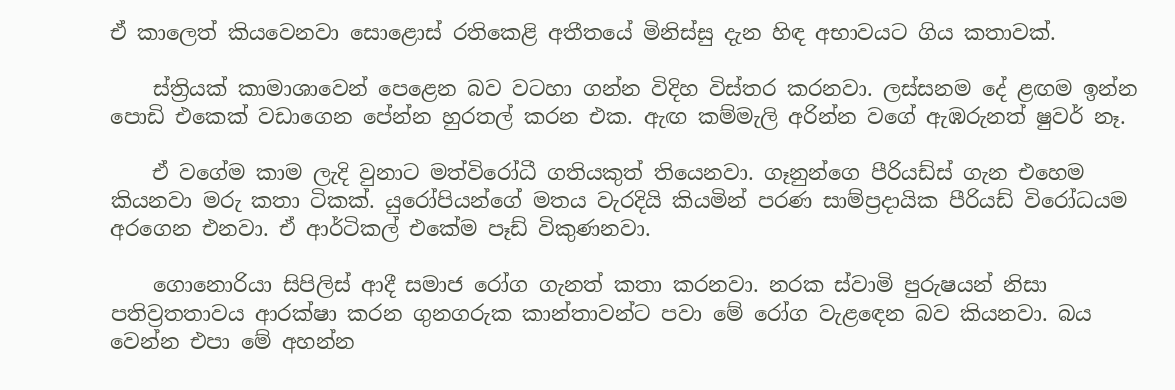ඒ කාලෙත් කියවෙනවා සො‍ළොස් රතිකෙළි අතීතයේ මිනිස්සු දැන හිඳ අභාවයට ගිය කතාවක්.

    ස්ත්‍රියක් කාමාශාවෙන් පෙළෙන බව වටහා ගන්න විදිහ විස්තර කරනවා. ලස්සනම දේ ළඟම ඉන්න පොඩි එකෙක් වඩාගෙන පේන්න හුරතල් කරන එක. ඇඟ කම්මැලි අරින්න වගේ ඇඹරුනත් ෂුවර් නෑ.

    ඒ වගේම කාම ලැදි වුනාට මත්විරෝධී ගතියකුත් තියෙනවා. ගෑනුන්ගෙ පීරියඩ්ස් ගැන එහෙම කියනවා මරු කතා ටිකක්. යුරෝපියන්ගේ මතය වැරදියි කියමින් පරණ සාම්ප්‍රදායික පීරියඩ් විරෝධයම අරගෙන එනවා. ඒ ආර්ටිකල් එකේම පෑඩ් විකුණනවා.

    ගොනොරියා සිපිලිස් ආදී සමාජ රෝග ගැනත් කතා කරනවා. නරක ස්වාමි පුරුෂයන් නිසා පතිව්‍රතතාවය ආරක්ෂා කරන ගුනගරුක කාන්තාවන්ට පවා මේ රෝග වැළ‍ඳ‍ෙන බව කියනවා. බය වෙන්න එපා මේ අහන්න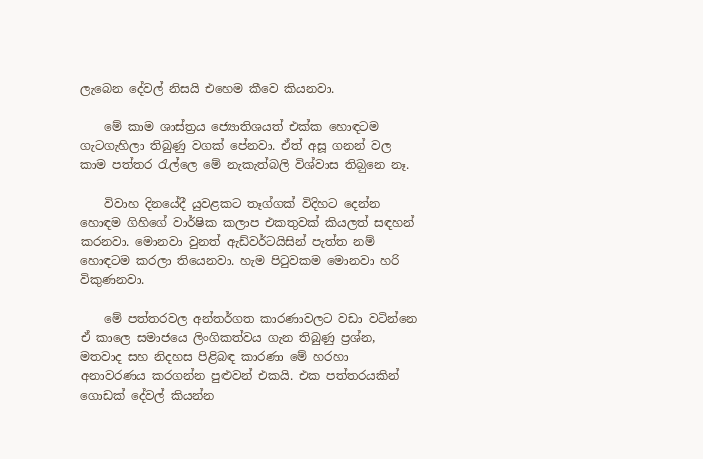ලැබෙන දේවල් නිසයි එහෙම කීවෙ කියනවා.

    මේ කාම ශාස්ත්‍රය ජ්‍යොතිශයත් එක්ක හොඳටම ගැටගැහිලා තිබුණු වගක් පේනවා. ඒත් අසූ ගනන් වල කාම පත්තර රැල්ලෙ මේ නැකැත්බලි විශ්වාස තිබ‍ුනෙ නෑ.

    විවාහ දිනයේදී යුවළකට තෑග්ගක් විදිහට දෙන්න හොඳම ගිහිගේ වාර්ෂික කලාප එකතුවක් කියලත් සඳහන් කරනවා. මොනවා වුනත් ඇඩ්වර්ටයිසින් පැත්ත නම් හොඳටම කරලා තියෙනවා. හැම පිටුවකම මොනවා හරි විකුණනවා.

    මේ පත්තරවල අන්තර්ගත කාරණාවලට වඩා වටින්නෙ ඒ කාලෙ සමාජයෙ ලිංගිකත්වය ගැන තිබුණු ප්‍රශ්න, මතවාද සහ නිදහස පිළිබඳ කාරණා මේ හරහා අනාවරණය කරගන්න පුළුවන් එකයි. එක පත්තරයකින් ගොඩක් දේවල් කියන්න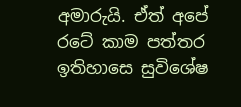අමාරුයි. ඒත් අපේ රටේ කාම පත්තර ඉතිහාසෙ සුවිශේෂ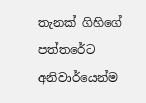තැනක් ගිහිගේ පත්තරේට අනිවාර්යෙන්ම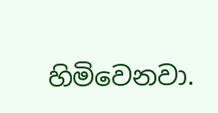හිමිවෙනවා.